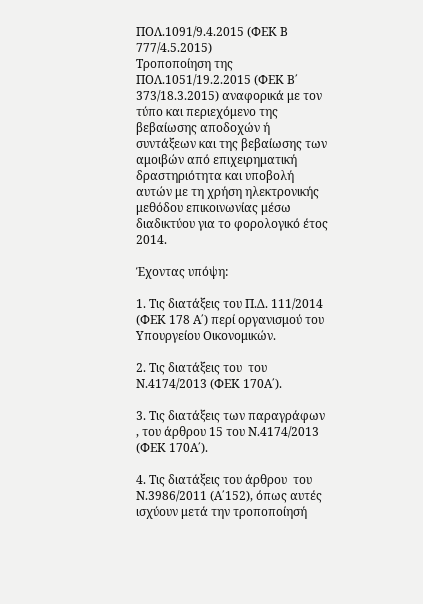ΠΟΛ.1091/9.4.2015 (ΦΕΚ Β 777/4.5.2015)
Τροποποίηση της ΠΟΛ.1051/19.2.2015 (ΦΕΚ Β΄ 373/18.3.2015) αναφορικά με τον τύπο και περιεχόμενο της βεβαίωσης αποδοχών ή συντάξεων και της βεβαίωσης των αμοιβών από επιχειρηματική δραστηριότητα και υποβολή αυτών με τη χρήση ηλεκτρονικής μεθόδου επικοινωνίας μέσω διαδικτύου για το φορολογικό έτος 2014.

Έχοντας υπόψη:

1. Τις διατάξεις του Π.Δ. 111/2014 (ΦΕΚ 178 Α΄) περί οργανισμού του Υπουργείου Οικονομικών.

2. Τις διατάξεις του  του Ν.4174/2013 (ΦΕΚ 170Α΄).

3. Τις διατάξεις των παραγράφων , του άρθρου 15 του Ν.4174/2013 (ΦΕΚ 170Α΄).

4. Τις διατάξεις του άρθρου  του Ν.3986/2011 (Α΄152), όπως αυτές ισχύουν μετά την τροποποίησή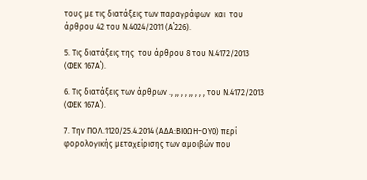τους με τις διατάξεις των παραγράφων  και  του άρθρου 42 του Ν.4024/2011 (Α΄226).

5. Τις διατάξεις της  του άρθρου 8 του Ν.4172/2013 (ΦΕΚ 167Α΄).

6. Τις διατάξεις των άρθρων ., ,, , , ,, , , , του Ν.4172/2013 (ΦΕΚ 167Α΄).

7. Την ΠΟΛ.1120/25.4.2014 (ΑΔΑ:ΒΙ0ΩΗ−ΟΥ0) περί φορολογικής μεταχείρισης των αμοιβών που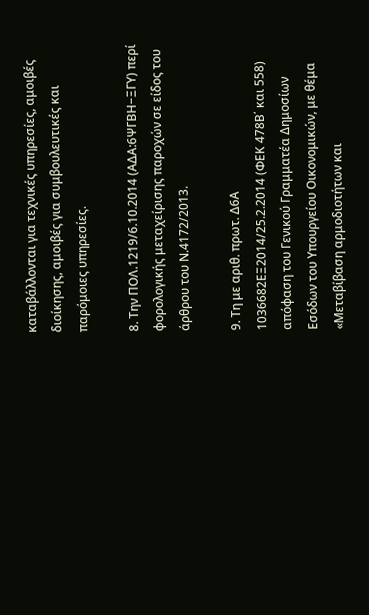καταβάλλονται για τεχνικές υπηρεσίες, αμοιβές διοίκησης, αμοιβές για συμβουλευτικές και παρόμοιες υπηρεσίες.

8. Την ΠΟΛ.1219/6.10.2014 (ΑΔΑ:6ΨΓΒΗ−ΞΓΥ) περί φορολογικής μεταχείρισης παροχών σε είδος του άρθρου του Ν.4172/2013.

9. Τη με αριθ. πρωτ. Δ6Α 1036682ΕΞ2014/25.2.2014 (ΦΕΚ 478Β΄ και 558) απόφαση του Γενικού Γραμματέα Δημοσίων Εσόδων του Υπουργείου Οικονομικών, με θέμα «Μεταβίβαση αρμοδιοτήτων και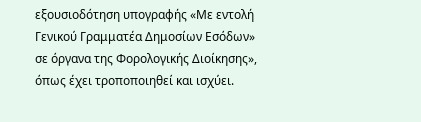εξουσιοδότηση υπογραφής «Με εντολή Γενικού Γραμματέα Δημοσίων Εσόδων» σε όργανα της Φορολογικής Διοίκησης», όπως έχει τροποποιηθεί και ισχύει.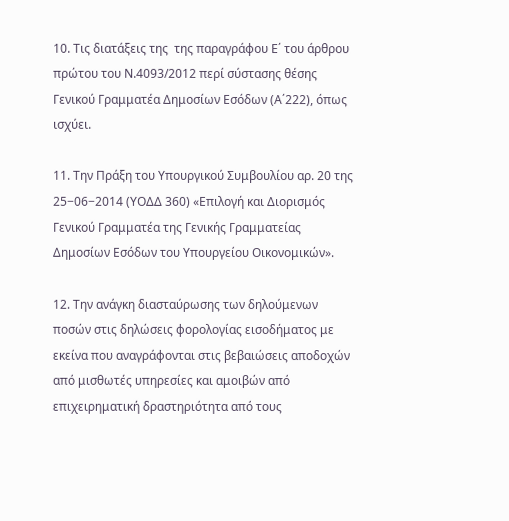10. Τις διατάξεις της  της παραγράφου Ε΄ του άρθρου πρώτου του Ν.4093/2012 περί σύστασης θέσης Γενικού Γραμματέα Δημοσίων Εσόδων (Α΄222), όπως ισχύει.

11. Την Πράξη του Υπουργικού Συμβουλίου αρ. 20 της 25−06−2014 (ΥΟΔΔ 360) «Επιλογή και Διορισμός Γενικού Γραμματέα της Γενικής Γραμματείας Δημοσίων Εσόδων του Υπουργείου Οικονομικών».

12. Την ανάγκη διασταύρωσης των δηλούμενων ποσών στις δηλώσεις φορολογίας εισοδήματος με εκείνα που αναγράφονται στις βεβαιώσεις αποδοχών από μισθωτές υπηρεσίες και αμοιβών από επιχειρηματική δραστηριότητα από τους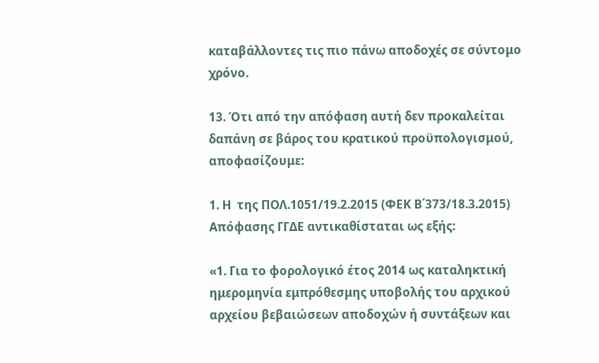καταβάλλοντες τις πιο πάνω αποδοχές σε σύντομο χρόνο.

13. Ότι από την απόφαση αυτή δεν προκαλείται δαπάνη σε βάρος του κρατικού προϋπολογισμού, αποφασίζουμε:

1. Η  της ΠΟΛ.1051/19.2.2015 (ΦΕΚ Β΄373/18.3.2015) Απόφασης ΓΓΔΕ αντικαθίσταται ως εξής:

«1. Για το φορολογικό έτος 2014 ως καταληκτική ημερομηνία εμπρόθεσμης υποβολής του αρχικού αρχείου βεβαιώσεων αποδοχών ή συντάξεων και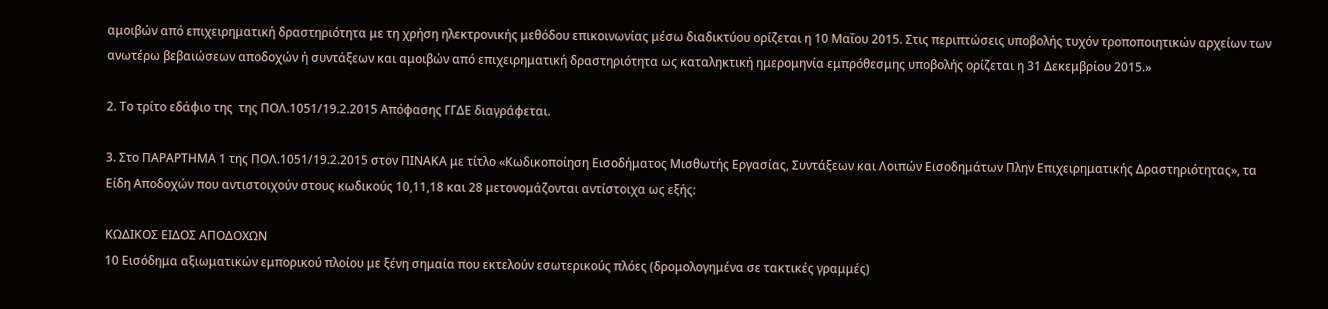αμοιβών από επιχειρηματική δραστηριότητα με τη χρήση ηλεκτρονικής μεθόδου επικοινωνίας μέσω διαδικτύου ορίζεται η 10 Μαΐου 2015. Στις περιπτώσεις υποβολής τυχόν τροποποιητικών αρχείων των ανωτέρω βεβαιώσεων αποδοχών ή συντάξεων και αμοιβών από επιχειρηματική δραστηριότητα ως καταληκτική ημερομηνία εμπρόθεσμης υποβολής ορίζεται η 31 Δεκεμβρίου 2015.»

2. Το τρίτο εδάφιο της  της ΠΟΛ.1051/19.2.2015 Απόφασης ΓΓΔΕ διαγράφεται.

3. Στο ΠΑΡΑΡΤΗΜΑ 1 της ΠΟΛ.1051/19.2.2015 στον ΠΙΝΑΚΑ με τίτλο «Κωδικοποίηση Εισοδήματος Μισθωτής Εργασίας, Συντάξεων και Λοιπών Εισοδημάτων Πλην Επιχειρηματικής Δραστηριότητας», τα Είδη Αποδοχών που αντιστοιχούν στους κωδικούς 10,11,18 και 28 μετονομάζονται αντίστοιχα ως εξής:

ΚΩΔΙΚΟΣ ΕΙΔΟΣ ΑΠΟΔΟΧΩΝ
10 Εισόδημα αξιωματικών εμπορικού πλοίου με ξένη σημαία που εκτελούν εσωτερικούς πλόες (δρομολογημένα σε τακτικές γραμμές)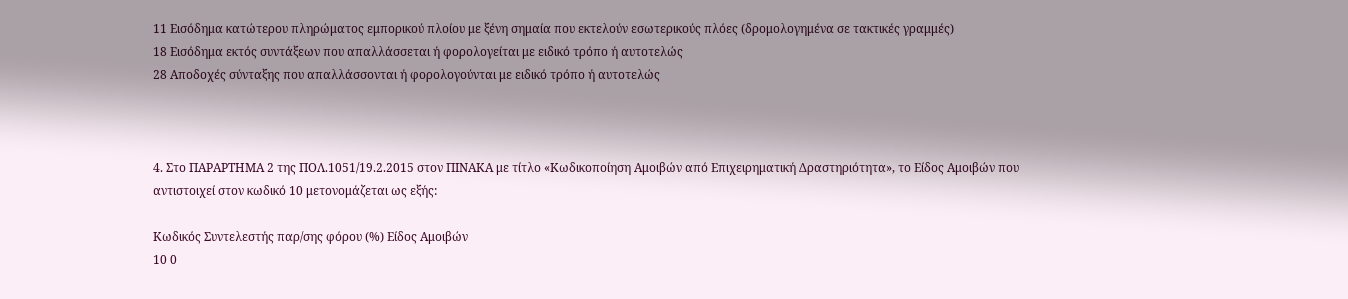11 Εισόδημα κατώτερου πληρώματος εμπορικού πλοίου με ξένη σημαία που εκτελούν εσωτερικούς πλόες (δρομολογημένα σε τακτικές γραμμές)
18 Εισόδημα εκτός συντάξεων που απαλλάσσεται ή φορολογείται με ειδικό τρόπο ή αυτοτελώς
28 Αποδοχές σύνταξης που απαλλάσσονται ή φορολογούνται με ειδικό τρόπο ή αυτοτελώς



4. Στο ΠΑΡΑΡΤΗΜΑ 2 της ΠΟΛ.1051/19.2.2015 στον ΠΙΝΑΚΑ με τίτλο «Κωδικοποίηση Αμοιβών από Επιχειρηματική Δραστηριότητα», το Είδος Αμοιβών που αντιστοιχεί στον κωδικό 10 μετονομάζεται ως εξής:

Κωδικός Συντελεστής παρ/σης φόρου (%) Είδος Αμοιβών
10 0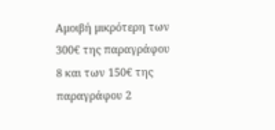Αμοιβή μικρότερη των 300€ της παραγράφου 8 και των 150€ της παραγράφου 2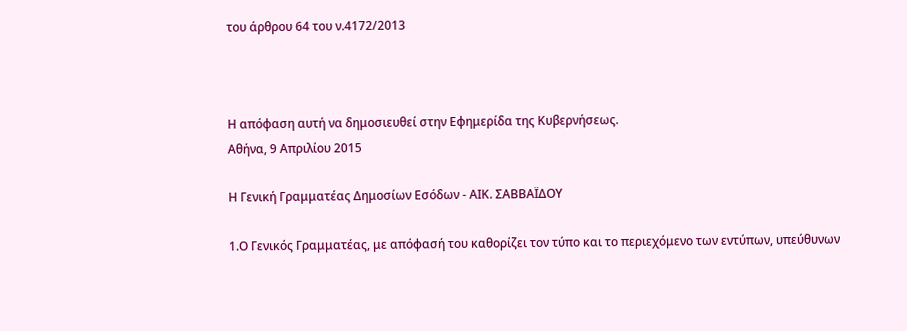του άρθρου 64 του ν.4172/2013



Η απόφαση αυτή να δημοσιευθεί στην Εφημερίδα της Κυβερνήσεως.
Αθήνα, 9 Απριλίου 2015

Η Γενική Γραμματέας Δημοσίων Εσόδων - ΑΙΚ. ΣΑΒΒΑΪΔΟΥ

1.Ο Γενικός Γραμματέας, με απόφασή του καθορίζει τον τύπο και το περιεχόμενο των εντύπων, υπεύθυνων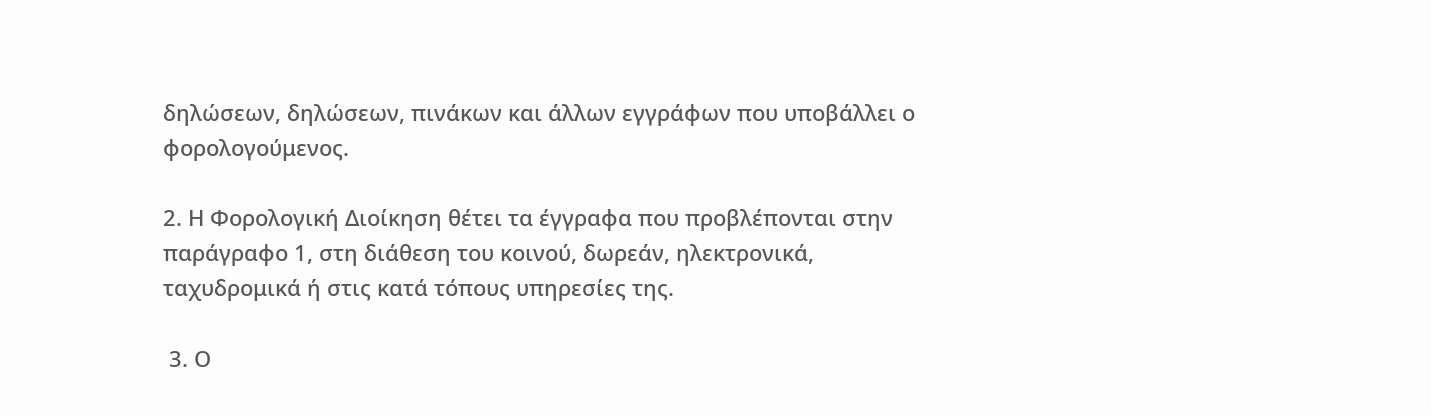δηλώσεων, δηλώσεων, πινάκων και άλλων εγγράφων που υποβάλλει ο φορολογούμενος.

2. Η Φορολογική Διοίκηση θέτει τα έγγραφα που προβλέπονται στην παράγραφο 1, στη διάθεση του κοινού, δωρεάν, ηλεκτρονικά, ταχυδρομικά ή στις κατά τόπους υπηρεσίες της.

 3. Ο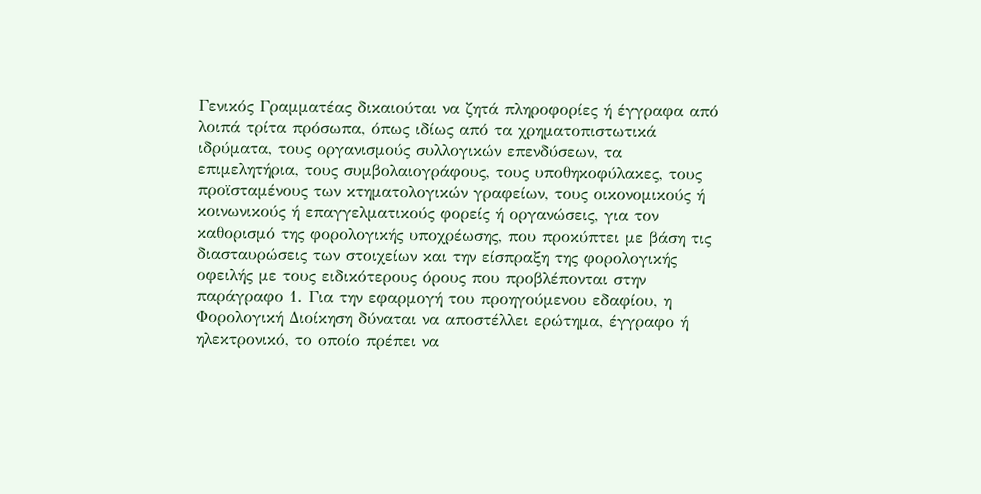Γενικός Γραμματέας δικαιούται να ζητά πληροφορίες ή έγγραφα από λοιπά τρίτα πρόσωπα, όπως ιδίως από τα χρηματοπιστωτικά ιδρύματα, τους οργανισμούς συλλογικών επενδύσεων, τα επιμελητήρια, τους συμβολαιογράφους, τους υποθηκοφύλακες, τους προϊσταμένους των κτηματολογικών γραφείων, τους οικονομικούς ή κοινωνικούς ή επαγγελματικούς φορείς ή οργανώσεις, για τον καθορισμό της φορολογικής υποχρέωσης, που προκύπτει με βάση τις διασταυρώσεις των στοιχείων και την είσπραξη της φορολογικής οφειλής με τους ειδικότερους όρους που προβλέπονται στην παράγραφο 1. Για την εφαρμογή του προηγούμενου εδαφίου, η Φορολογική Διοίκηση δύναται να αποστέλλει ερώτημα, έγγραφο ή ηλεκτρονικό, το οποίο πρέπει να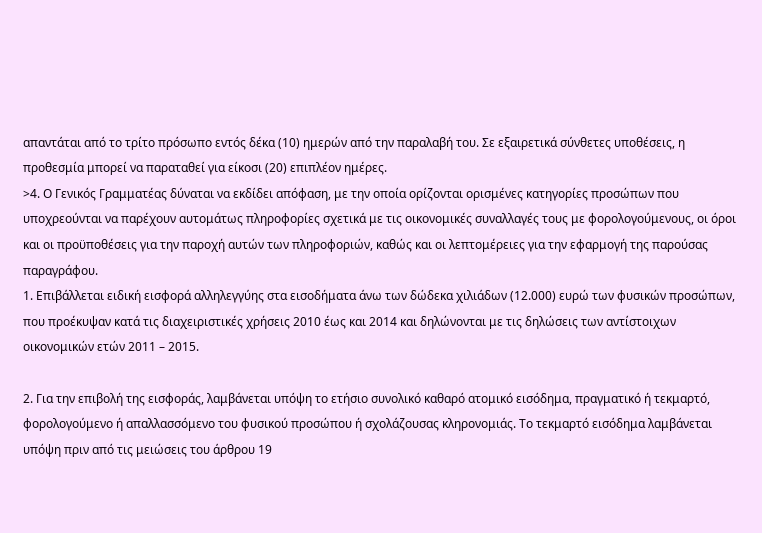απαντάται από το τρίτο πρόσωπο εντός δέκα (10) ημερών από την παραλαβή του. Σε εξαιρετικά σύνθετες υποθέσεις, η προθεσμία μπορεί να παραταθεί για είκοσι (20) επιπλέον ημέρες.
>4. Ο Γενικός Γραμματέας δύναται να εκδίδει απόφαση, με την οποία ορίζονται ορισμένες κατηγορίες προσώπων που υποχρεούνται να παρέχουν αυτομάτως πληροφορίες σχετικά με τις οικονομικές συναλλαγές τους με φορολογούμενους, οι όροι και οι προϋποθέσεις για την παροχή αυτών των πληροφοριών, καθώς και οι λεπτομέρειες για την εφαρμογή της παρούσας παραγράφου.
1. Επιβάλλεται ειδική εισφορά αλληλεγγύης στα εισοδήματα άνω των δώδεκα χιλιάδων (12.000) ευρώ των φυσικών προσώπων, που προέκυψαν κατά τις διαχειριστικές χρήσεις 2010 έως και 2014 και δηλώνονται με τις δηλώσεις των αντίστοιχων οικονομικών ετών 2011 – 2015.

2. Για την επιβολή της εισφοράς, λαμβάνεται υπόψη το ετήσιο συνολικό καθαρό ατομικό εισόδημα, πραγματικό ή τεκμαρτό, φορολογούμενο ή απαλλασσόμενο του φυσικού προσώπου ή σχολάζουσας κληρονομιάς. Tο τεκμαρτό εισόδημα λαμβάνεται υπόψη πριν από τις μειώσεις του άρθρου 19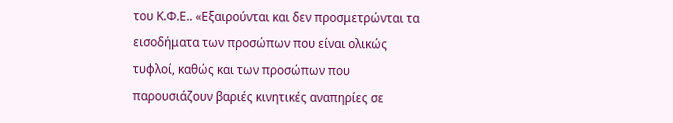του Κ.Φ.Ε.. «Εξαιρούνται και δεν προσμετρώνται τα εισοδήματα των προσώπων που είναι ολικώς τυφλοί, καθώς και των προσώπων που παρουσιάζουν βαριές κινητικές αναπηρίες σε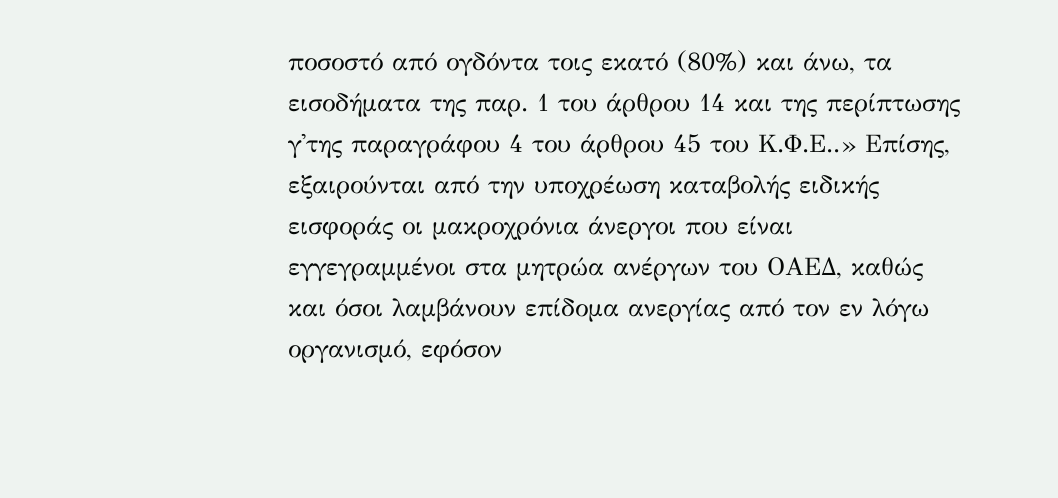ποσοστό από ογδόντα τοις εκατό (80%) και άνω, τα εισοδήματα της παρ. 1 του άρθρου 14 και της περίπτωσης γ'της παραγράφου 4 του άρθρου 45 του Κ.Φ.Ε..» Επίσης, εξαιρούνται από την υποχρέωση καταβολής ειδικής εισφοράς οι μακροχρόνια άνεργοι που είναι εγγεγραμμένοι στα μητρώα ανέργων του ΟΑΕΔ, καθώς και όσοι λαμβάνουν επίδομα ανεργίας από τον εν λόγω οργανισμό, εφόσον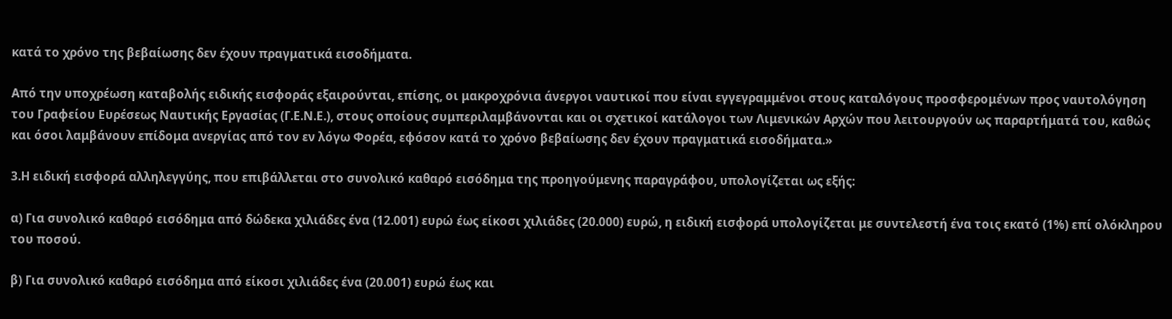κατά το χρόνο της βεβαίωσης δεν έχουν πραγματικά εισοδήματα.

Από την υποχρέωση καταβολής ειδικής εισφοράς εξαιρούνται, επίσης, οι μακροχρόνια άνεργοι ναυτικοί που είναι εγγεγραμμένοι στους καταλόγους προσφερομένων προς ναυτολόγηση του Γραφείου Ευρέσεως Ναυτικής Εργασίας (Γ.Ε.Ν.Ε.), στους οποίους συμπεριλαμβάνονται και οι σχετικοί κατάλογοι των Λιμενικών Αρχών που λειτουργούν ως παραρτήματά του, καθώς και όσοι λαμβάνουν επίδομα ανεργίας από τον εν λόγω Φορέα, εφόσον κατά το χρόνο βεβαίωσης δεν έχουν πραγματικά εισοδήματα.»

3.Η ειδική εισφορά αλληλεγγύης, που επιβάλλεται στο συνολικό καθαρό εισόδημα της προηγούμενης παραγράφου, υπολογίζεται ως εξής:

α) Για συνολικό καθαρό εισόδημα από δώδεκα χιλιάδες ένα (12.001) ευρώ έως είκοσι χιλιάδες (20.000) ευρώ, η ειδική εισφορά υπολογίζεται με συντελεστή ένα τοις εκατό (1%) επί ολόκληρου του ποσού.

β) Για συνολικό καθαρό εισόδημα από είκοσι χιλιάδες ένα (20.001) ευρώ έως και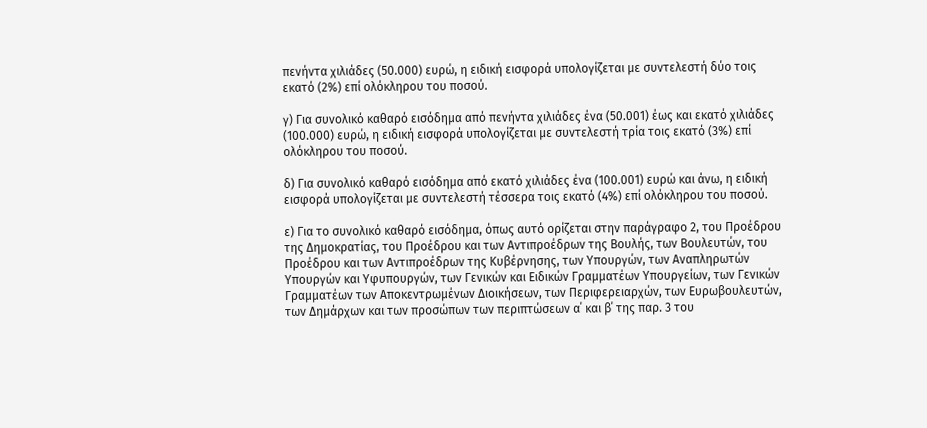πενήντα χιλιάδες (50.000) ευρώ, η ειδική εισφορά υπολογίζεται με συντελεστή δύο τοις εκατό (2%) επί ολόκληρου του ποσού.

γ) Για συνολικό καθαρό εισόδημα από πενήντα χιλιάδες ένα (50.001) έως και εκατό χιλιάδες (100.000) ευρώ, η ειδική εισφορά υπολογίζεται με συντελεστή τρία τοις εκατό (3%) επί ολόκληρου του ποσού.

δ) Για συνολικό καθαρό εισόδημα από εκατό χιλιάδες ένα (100.001) ευρώ και άνω, η ειδική εισφορά υπολογίζεται με συντελεστή τέσσερα τοις εκατό (4%) επί ολόκληρου του ποσού.

ε) Για το συνολικό καθαρό εισόδημα, όπως αυτό ορίζεται στην παράγραφο 2, του Προέδρου της Δημοκρατίας, του Προέδρου και των Αντιπροέδρων της Βουλής, των Βουλευτών, του Προέδρου και των Αντιπροέδρων της Κυβέρνησης, των Υπουργών, των Αναπληρωτών Υπουργών και Υφυπουργών, των Γενικών και Ειδικών Γραμματέων Υπουργείων, των Γενικών Γραμματέων των Αποκεντρωμένων Διοικήσεων, των Περιφερειαρχών, των Ευρωβουλευτών, των Δημάρχων και των προσώπων των περιπτώσεων α΄ και β΄ της παρ. 3 του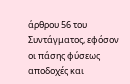άρθρου 56 του Συντάγματος, εφόσον οι πάσης φύσεως αποδοχές και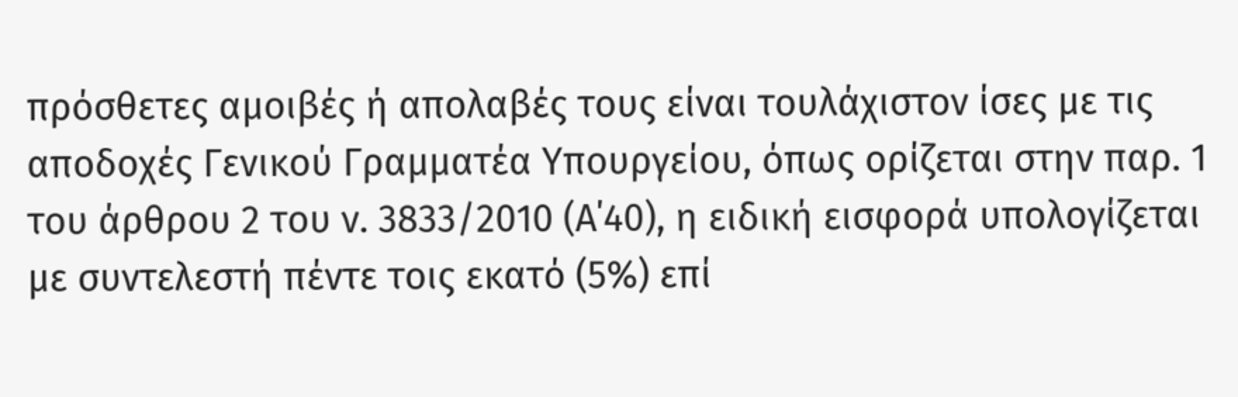πρόσθετες αμοιβές ή απολαβές τους είναι τουλάχιστον ίσες με τις αποδοχές Γενικού Γραμματέα Υπουργείου, όπως ορίζεται στην παρ. 1 του άρθρου 2 του ν. 3833/2010 (Α΄40), η ειδική εισφορά υπολογίζεται με συντελεστή πέντε τοις εκατό (5%) επί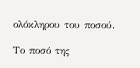ολόκληρου του ποσού.

Το ποσό της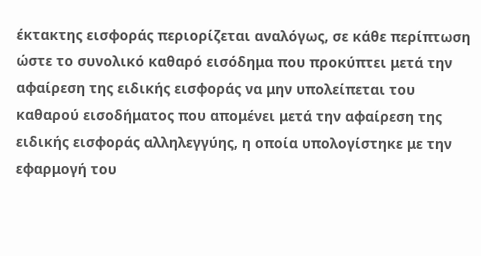έκτακτης εισφοράς περιορίζεται αναλόγως, σε κάθε περίπτωση ώστε το συνολικό καθαρό εισόδημα που προκύπτει μετά την αφαίρεση της ειδικής εισφοράς να μην υπολείπεται του καθαρού εισοδήματος που απομένει μετά την αφαίρεση της ειδικής εισφοράς αλληλεγγύης, η οποία υπολογίστηκε με την εφαρμογή του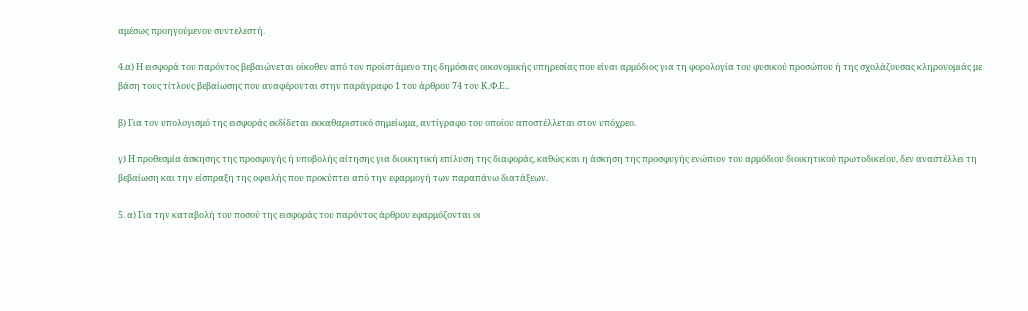αμέσως προηγούμενου συντελεστή.

4.α) Η εισφορά του παρόντος βεβαιώνεται οίκοθεν από τον προϊστάμενο της δημόσιας οικονομικής υπηρεσίας που είναι αρμόδιος για τη φορολογία του φυσικού προσώπου ή της σχολάζουσας κληρονομιάς με βάση τους τίτλους βεβαίωσης που αναφέρονται στην παράγραφο 1 του άρθρου 74 του Κ.Φ.Ε..

β) Για τον υπολογισμό της εισφοράς εκδίδεται εκκαθαριστικό σημείωμα, αντίγραφο του οποίου αποστέλλεται στον υπόχρεο.

γ) Η προθεσμία άσκησης της προσφυγής ή υποβολής αίτησης για διοικητική επίλυση της διαφοράς, καθώς και η άσκηση της προσφυγής ενώπιον του αρμόδιου διοικητικού πρωτοδικείου, δεν αναστέλλει τη βεβαίωση και την είσπραξη της οφειλής που προκύπτει από την εφαρμογή των παραπάνω διατάξεων.

5. α) Για την καταβολή του ποσού της εισφοράς του παρόντος άρθρου εφαρμόζονται οι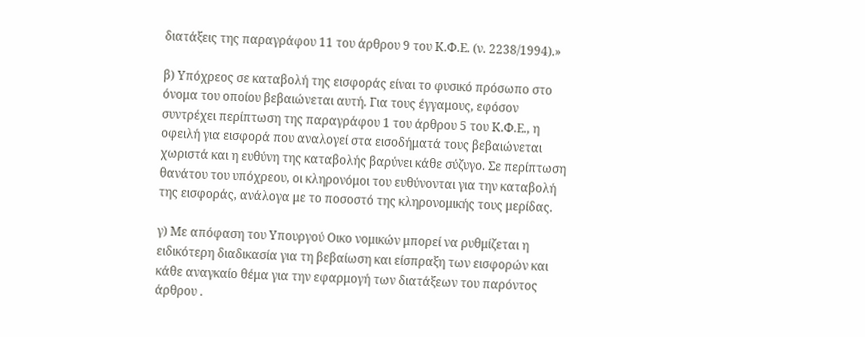διατάξεις της παραγράφου 11 του άρθρου 9 του Κ.Φ.Ε. (ν. 2238/1994).»

β) Υπόχρεος σε καταβολή της εισφοράς είναι το φυσικό πρόσωπο στο όνομα του οποίου βεβαιώνεται αυτή. Για τους έγγαμους, εφόσον συντρέχει περίπτωση της παραγράφου 1 του άρθρου 5 του Κ.Φ.Ε., η οφειλή για εισφορά που αναλογεί στα εισοδήματά τους βεβαιώνεται χωριστά και η ευθύνη της καταβολής βαρύνει κάθε σύζυγο. Σε περίπτωση θανάτου του υπόχρεου, οι κληρονόμοι του ευθύνονται για την καταβολή της εισφοράς, ανάλογα με το ποσοστό της κληρονομικής τους μερίδας.

γ) Με απόφαση του Υπουργού Οικο νομικών μπορεί να ρυθμίζεται η ειδικότερη διαδικασία για τη βεβαίωση και είσπραξη των εισφορών και κάθε αναγκαίο θέμα για την εφαρμογή των διατάξεων του παρόντος άρθρου .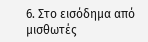6. Στο εισόδημα από μισθωτές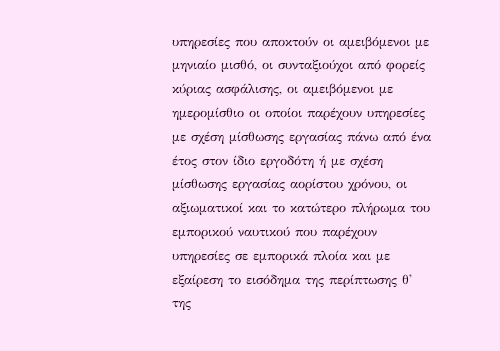υπηρεσίες που αποκτούν οι αμειβόμενοι με μηνιαίο μισθό, οι συνταξιούχοι από φορείς κύριας ασφάλισης, οι αμειβόμενοι με ημερομίσθιο οι οποίοι παρέχουν υπηρεσίες με σχέση μίσθωσης εργασίας πάνω από ένα έτος στον ίδιο εργοδότη ή με σχέση μίσθωσης εργασίας αορίστου χρόνου, οι αξιωματικοί και το κατώτερο πλήρωμα του εμπορικού ναυτικού που παρέχουν υπηρεσίες σε εμπορικά πλοία και με εξαίρεση το εισόδημα της περίπτωσης θ' της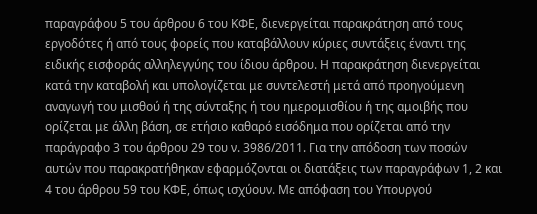παραγράφου 5 του άρθρου 6 του ΚΦΕ, διενεργείται παρακράτηση από τους εργοδότες ή από τους φορείς που καταβάλλουν κύριες συντάξεις έναντι της ειδικής εισφοράς αλληλεγγύης του ίδιου άρθρου. Η παρακράτηση διενεργείται κατά την καταβολή και υπολογίζεται με συντελεστή μετά από προηγούμενη αναγωγή του μισθού ή της σύνταξης ή του ημερομισθίου ή της αμοιβής που ορίζεται με άλλη βάση, σε ετήσιο καθαρό εισόδημα που ορίζεται από την παράγραφο 3 του άρθρου 29 του ν. 3986/2011. Για την απόδοση των ποσών αυτών που παρακρατήθηκαν εφαρμόζονται οι διατάξεις των παραγράφων 1, 2 και 4 του άρθρου 59 του ΚΦΕ, όπως ισχύουν. Με απόφαση του Υπουργού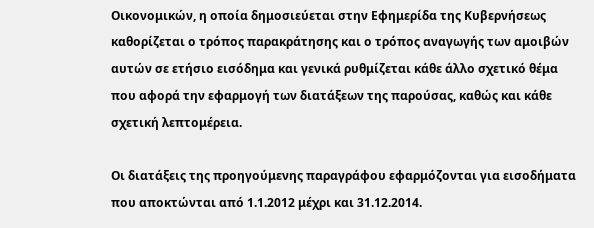Οικονομικών, η οποία δημοσιεύεται στην Εφημερίδα της Κυβερνήσεως καθορίζεται ο τρόπος παρακράτησης και ο τρόπος αναγωγής των αμοιβών αυτών σε ετήσιο εισόδημα και γενικά ρυθμίζεται κάθε άλλο σχετικό θέμα που αφορά την εφαρμογή των διατάξεων της παρούσας, καθώς και κάθε σχετική λεπτομέρεια.

Οι διατάξεις της προηγούμενης παραγράφου εφαρμόζονται για εισοδήματα που αποκτώνται από 1.1.2012 μέχρι και 31.12.2014.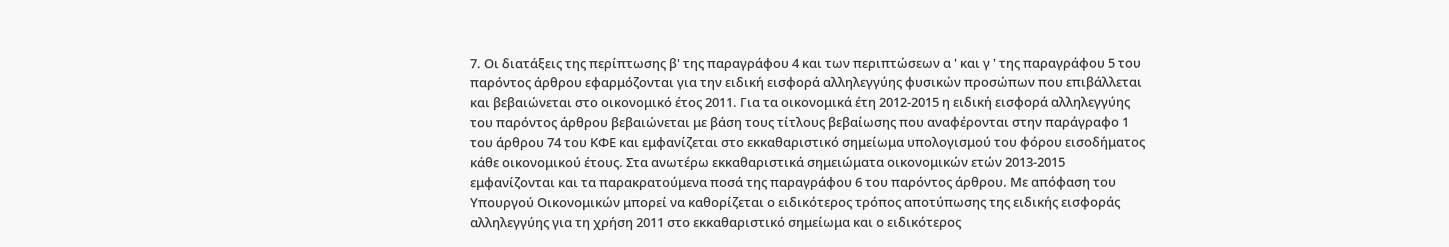7. Οι διατάξεις της περίπτωσης β' της παραγράφου 4 και των περιπτώσεων α ' και γ ' της παραγράφου 5 του παρόντος άρθρου εφαρμόζονται για την ειδική εισφορά αλληλεγγύης φυσικών προσώπων που επιβάλλεται και βεβαιώνεται στο οικονομικό έτος 2011. Για τα οικονομικά έτη 2012-2015 η ειδική εισφορά αλληλεγγύης του παρόντος άρθρου βεβαιώνεται με βάση τους τίτλους βεβαίωσης που αναφέρονται στην παράγραφο 1 του άρθρου 74 του ΚΦΕ και εμφανίζεται στο εκκαθαριστικό σημείωμα υπολογισμού του φόρου εισοδήματος κάθε οικονομικού έτους. Στα ανωτέρω εκκαθαριστικά σημειώματα οικονομικών ετών 2013-2015 εμφανίζονται και τα παρακρατούμενα ποσά της παραγράφου 6 του παρόντος άρθρου. Με απόφαση του Υπουργού Οικονομικών μπορεί να καθορίζεται ο ειδικότερος τρόπος αποτύπωσης της ειδικής εισφοράς αλληλεγγύης για τη χρήση 2011 στο εκκαθαριστικό σημείωμα και ο ειδικότερος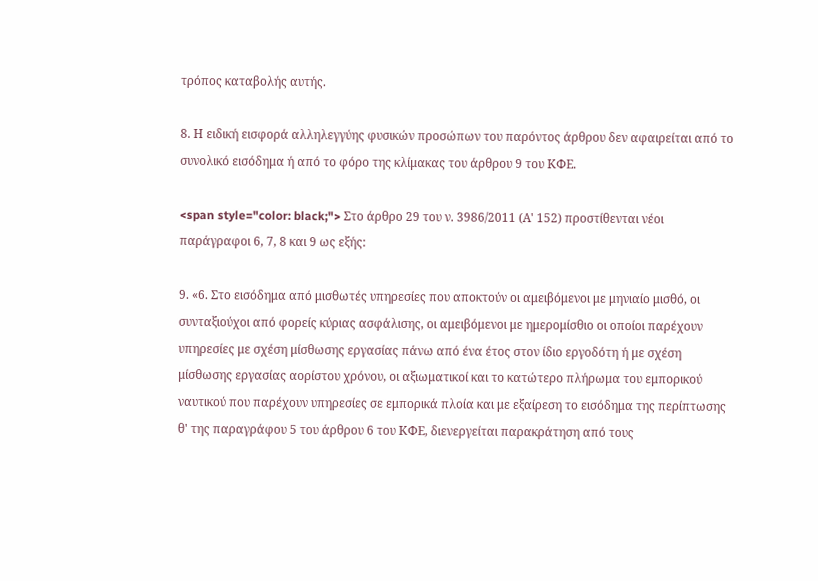τρόπος καταβολής αυτής.

8. Η ειδική εισφορά αλληλεγγύης φυσικών προσώπων του παρόντος άρθρου δεν αφαιρείται από το συνολικό εισόδημα ή από το φόρο της κλίμακας του άρθρου 9 του ΚΦΕ.

<span style="color: black;"> Στο άρθρο 29 του ν. 3986/2011 (Α' 152) προστίθενται νέοι παράγραφοι 6, 7, 8 και 9 ως εξής:

9. «6. Στο εισόδημα από μισθωτές υπηρεσίες που αποκτούν οι αμειβόμενοι με μηνιαίο μισθό, οι συνταξιούχοι από φορείς κύριας ασφάλισης, οι αμειβόμενοι με ημερομίσθιο οι οποίοι παρέχουν υπηρεσίες με σχέση μίσθωσης εργασίας πάνω από ένα έτος στον ίδιο εργοδότη ή με σχέση μίσθωσης εργασίας αορίστου χρόνου, οι αξιωματικοί και το κατώτερο πλήρωμα του εμπορικού ναυτικού που παρέχουν υπηρεσίες σε εμπορικά πλοία και με εξαίρεση το εισόδημα της περίπτωσης θ' της παραγράφου 5 του άρθρου 6 του ΚΦΕ, διενεργείται παρακράτηση από τους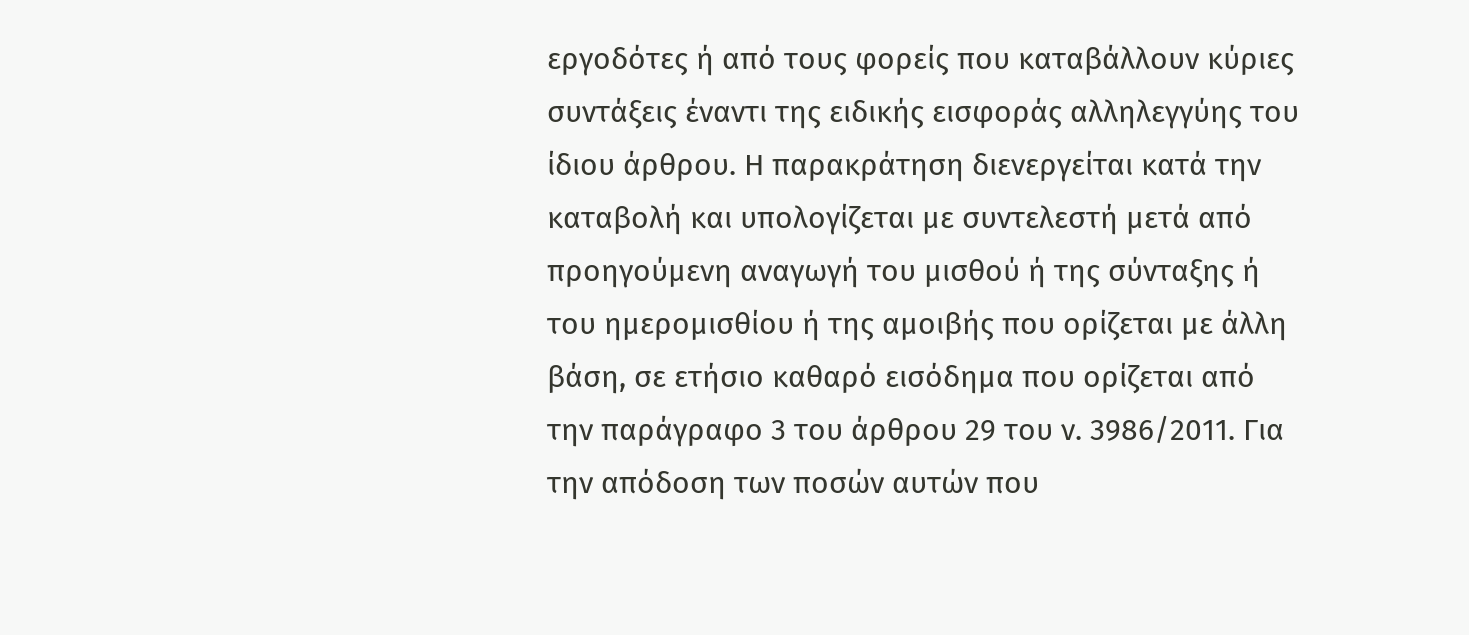εργοδότες ή από τους φορείς που καταβάλλουν κύριες συντάξεις έναντι της ειδικής εισφοράς αλληλεγγύης του ίδιου άρθρου. Η παρακράτηση διενεργείται κατά την καταβολή και υπολογίζεται με συντελεστή μετά από προηγούμενη αναγωγή του μισθού ή της σύνταξης ή του ημερομισθίου ή της αμοιβής που ορίζεται με άλλη βάση, σε ετήσιο καθαρό εισόδημα που ορίζεται από την παράγραφο 3 του άρθρου 29 του ν. 3986/2011. Για την απόδοση των ποσών αυτών που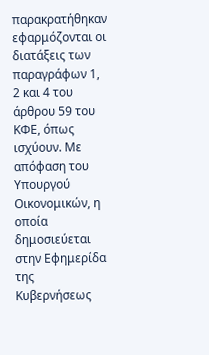παρακρατήθηκαν εφαρμόζονται οι διατάξεις των παραγράφων 1, 2 και 4 του άρθρου 59 του ΚΦΕ, όπως ισχύουν. Με απόφαση του Υπουργού Οικονομικών, η οποία δημοσιεύεται στην Εφημερίδα της Κυβερνήσεως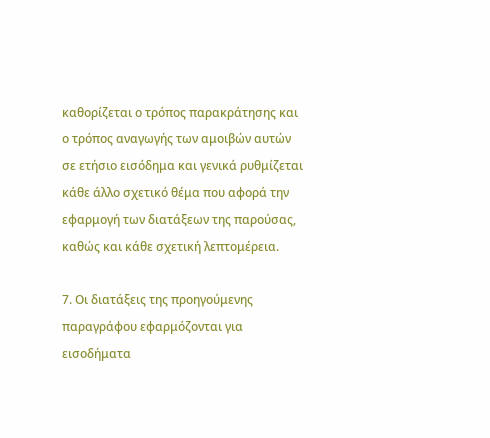καθορίζεται ο τρόπος παρακράτησης και ο τρόπος αναγωγής των αμοιβών αυτών σε ετήσιο εισόδημα και γενικά ρυθμίζεται κάθε άλλο σχετικό θέμα που αφορά την εφαρμογή των διατάξεων της παρούσας, καθώς και κάθε σχετική λεπτομέρεια.

7. Οι διατάξεις της προηγούμενης παραγράφου εφαρμόζονται για εισοδήματα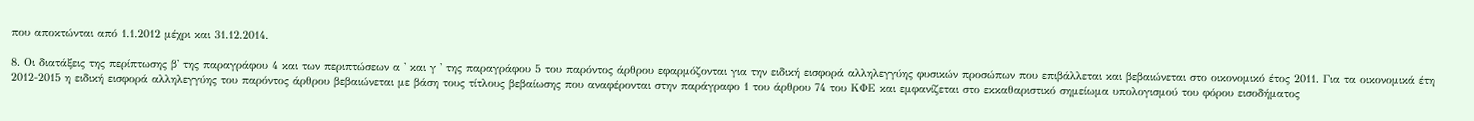που αποκτώνται από 1.1.2012 μέχρι και 31.12.2014.

8. Οι διατάξεις της περίπτωσης β' της παραγράφου 4 και των περιπτώσεων α ' και γ ' της παραγράφου 5 του παρόντος άρθρου εφαρμόζονται για την ειδική εισφορά αλληλεγγύης φυσικών προσώπων που επιβάλλεται και βεβαιώνεται στο οικονομικό έτος 2011. Για τα οικονομικά έτη 2012-2015 η ειδική εισφορά αλληλεγγύης του παρόντος άρθρου βεβαιώνεται με βάση τους τίτλους βεβαίωσης που αναφέρονται στην παράγραφο 1 του άρθρου 74 του ΚΦΕ και εμφανίζεται στο εκκαθαριστικό σημείωμα υπολογισμού του φόρου εισοδήματος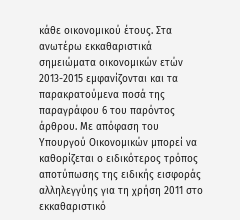κάθε οικονομικού έτους. Στα ανωτέρω εκκαθαριστικά σημειώματα οικονομικών ετών 2013-2015 εμφανίζονται και τα παρακρατούμενα ποσά της παραγράφου 6 του παρόντος άρθρου. Με απόφαση του Υπουργού Οικονομικών μπορεί να καθορίζεται ο ειδικότερος τρόπος αποτύπωσης της ειδικής εισφοράς αλληλεγγύης για τη χρήση 2011 στο εκκαθαριστικό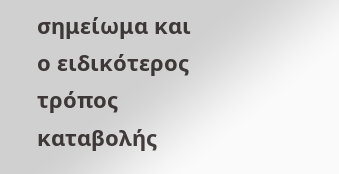σημείωμα και ο ειδικότερος τρόπος καταβολής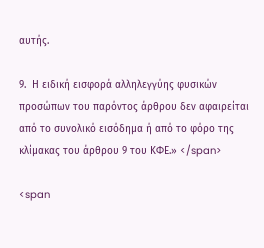αυτής.

9.  Η ειδική εισφορά αλληλεγγύης φυσικών προσώπων του παρόντος άρθρου δεν αφαιρείται από το συνολικό εισόδημα ή από το φόρο της κλίμακας του άρθρου 9 του ΚΦΕ.» </span>

<span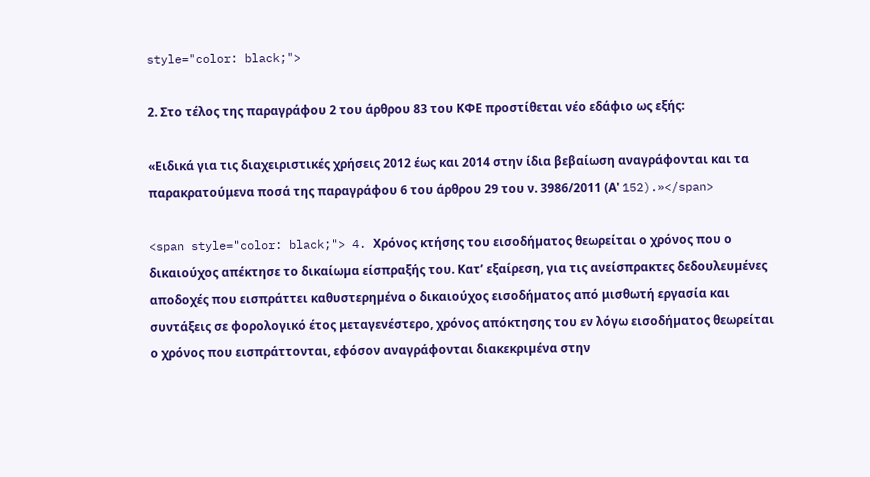style="color: black;">

2. Στο τέλος της παραγράφου 2 του άρθρου 83 του ΚΦΕ προστίθεται νέο εδάφιο ως εξής:

«Ειδικά για τις διαχειριστικές χρήσεις 2012 έως και 2014 στην ίδια βεβαίωση αναγράφονται και τα παρακρατούμενα ποσά της παραγράφου 6 του άρθρου 29 του ν. 3986/2011 (Α' 152).»</span>

<span style="color: black;"> 4. Χρόνος κτήσης του εισοδήµατος θεωρείται ο χρόνος που ο δικαιούχος απέκτησε το δικαίωµα είσπραξής του. Κατ’ εξαίρεση, για τις ανείσπρακτες δεδουλευµένες αποδοχές που εισπράττει καθυστερηµένα ο δικαιούχος εισοδήµατος από μισθωτή εργασία και συντάξεις σε φορολογικό έτος μεταγενέστερο, χρόνος απόκτησης του εν λόγω εισοδήµατος θεωρείται ο χρόνος που εισπράττονται, εφόσον αναγράφονται διακεκριµένα στην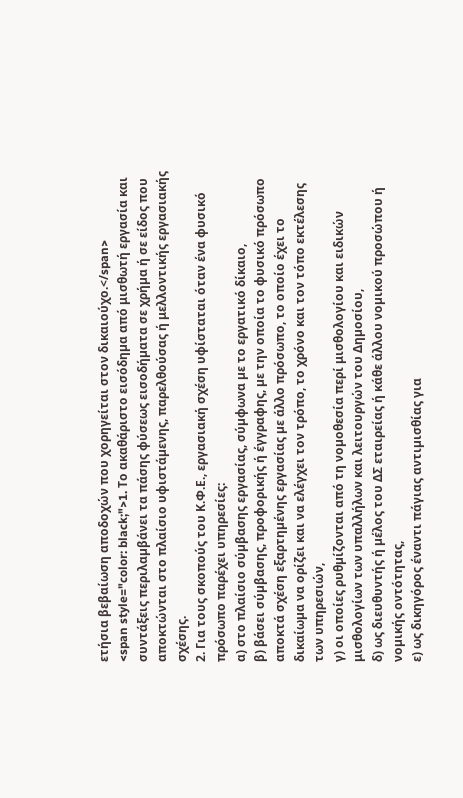ετήσια βεβαίωση αποδοχών που χορηγείται στον δικαιούχο.</span>
<span style="color: black;">1. Το ακαθάριστο εισόδηµα από μισθωτή εργασία και συντάξεις περιλαµβάνει τα πάσης φύσεως εισοδήµατα σε χρήµα ή σε είδος που αποκτώνται στο πλαίσιο υφιστάµενης, παρελθούσας ή μελλοντικής εργασιακής σχέσης.
2. Για τους σκοπούς του Κ.Φ.Ε., εργασιακή σχέση υφίσταται όταν ένα φυσικό πρόσωπο παρέχει υπηρεσίες:
α) στο πλαίσιο σύµβασης εργασίας, σύµφωνα µε το εργατικό δίκαιο,
β) βάσει σύµβασης, προφορικής ή έγγραφης, µε την οποία το φυσικό πρόσωπο αποκτά σχέση εξαρτηµένης εργασίας µε άλλο πρόσωπο, το οποίο έχει το δικαίωµα να ορίζει και να ελέγχει τον τρόπο, το χρόνο και τον τόπο εκτέλεσης των υπηρεσιών,
γ) οι οποίες ρυθµίζονται από τη νοµοθεσία περί μισθολογίου και ειδικών μισθολογίων των υπαλλήλων και λειτουργών του Δηµοσίου,
δ) ως διευθυντής ή µέλος του ΔΣ εταιρείας ή κάθε άλλου νοµικού προσώπου ή νοµικής οντότητας,
ε) ως δικηγόρος έναντι πάγιας αντιµισθίας για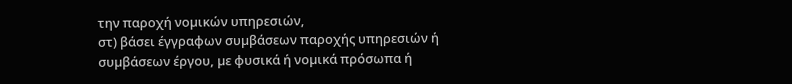την παροχή νοµικών υπηρεσιών,
στ) βάσει έγγραφων συµβάσεων παροχής υπηρεσιών ή συµβάσεων έργου, µε φυσικά ή νοµικά πρόσωπα ή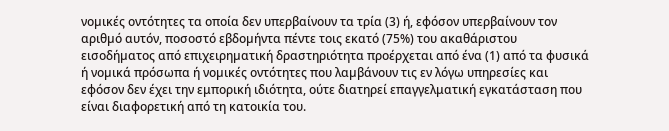νοµικές οντότητες τα οποία δεν υπερβαίνουν τα τρία (3) ή, εφόσον υπερβαίνουν τον αριθµό αυτόν, ποσοστό εβδοµήντα πέντε τοις εκατό (75%) του ακαθάριστου εισοδήµατος από επιχειρηµατική δραστηριότητα προέρχεται από ένα (1) από τα φυσικά ή νοµικά πρόσωπα ή νοµικές οντότητες που λαµβάνουν τις εν λόγω υπηρεσίες και εφόσον δεν έχει την εμπορική ιδιότητα, ούτε διατηρεί επαγγελματική εγκατάσταση που είναι διαφορετική από τη κατοικία του.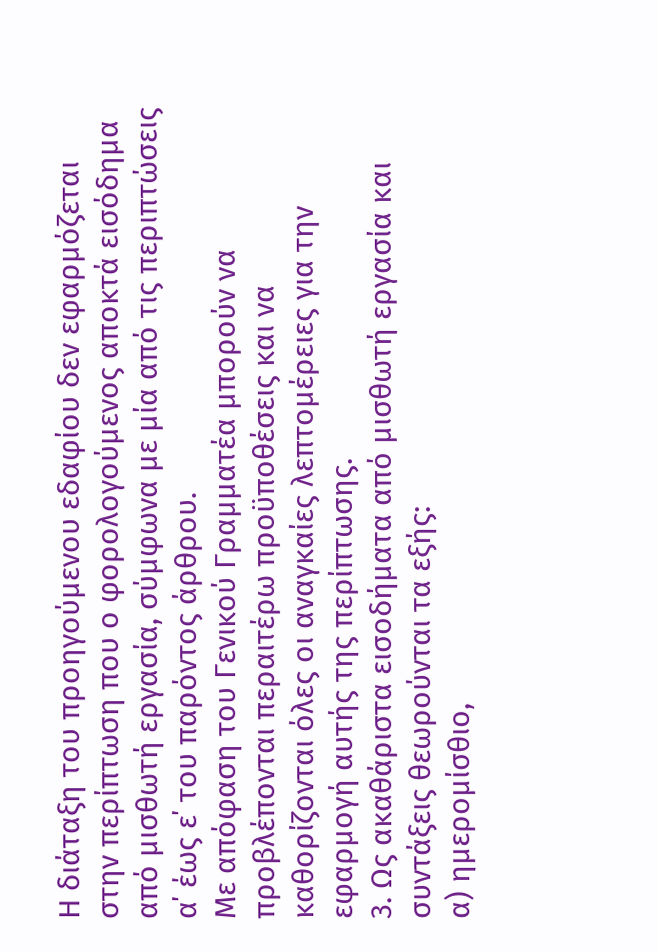Η διάταξη του προηγούµενου εδαφίου δεν εφαρµόζεται στην περίπτωση που ο φορολογούµενος αποκτά εισόδηµα από μισθωτή εργασία, σύµφωνα µε µία από τις περιπτώσεις α΄ έως ε΄ του παρόντος άρθρου.
Με απόφαση του Γενικού Γραμματέα μπορούν να προβλέπονται περαιτέρω προϋποθέσεις και να καθορίζονται όλες οι αναγκαίες λεπτομέρειες για την εφαρμογή αυτής της περίπτωσης.
3. Ως ακαθάριστα εισοδήµατα από μισθωτή εργασία και συντάξεις θεωρούνται τα εξής:
α) ηµεροµίσθιο,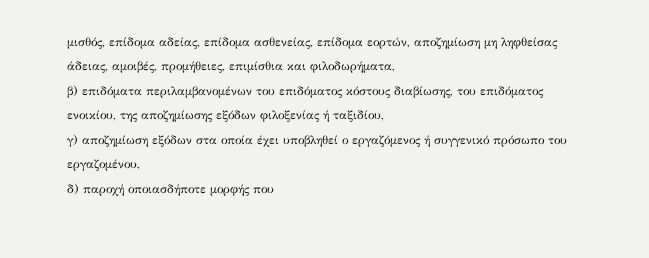μισθός, επίδοµα αδείας, επίδοµα ασθενείας, επίδοµα εορτών, αποζηµίωση µη ληφθείσας άδειας, αµοιβές, προµήθειες, επιµίσθια και φιλοδωρήµατα,
β) επιδόµατα περιλαµβανοµένων του επιδόµατος κόστους διαβίωσης, του επιδόµατος ενοικίου, της αποζηµίωσης εξόδων φιλοξενίας ή ταξιδίου,
γ) αποζηµίωση εξόδων στα οποία έχει υποβληθεί ο εργαζόµενος ή συγγενικό πρόσωπο του εργαζοµένου,
δ) παροχή οποιασδήποτε μορφής που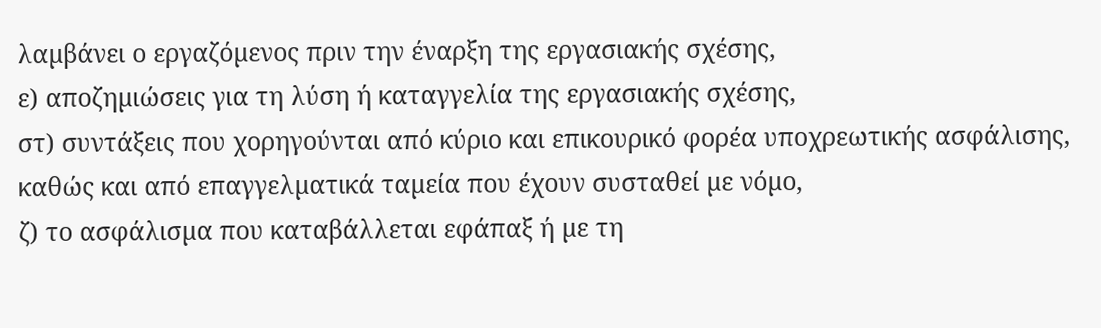λαµβάνει ο εργαζόµενος πριν την έναρξη της εργασιακής σχέσης,
ε) αποζηµιώσεις για τη λύση ή καταγγελία της εργασιακής σχέσης,
στ) συντάξεις που χορηγούνται από κύριο και επικουρικό φορέα υποχρεωτικής ασφάλισης, καθώς και από επαγγελµατικά ταµεία που έχουν συσταθεί µε νόµο,
ζ) το ασφάλισµα που καταβάλλεται εφάπαξ ή µε τη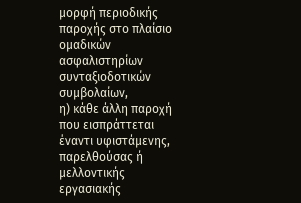μορφή περιοδικής παροχής στο πλαίσιο οµαδικών ασφαλιστηρίων συνταξιοδοτικών συµβολαίων,
η) κάθε άλλη παροχή που εισπράττεται έναντι υφιστάµενης, παρελθούσας ή μελλοντικής εργασιακής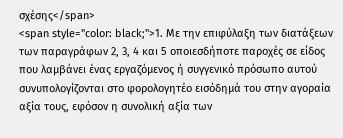σχέσης</span>
<span style="color: black;">1. Με την επιφύλαξη των διατάξεων των παραγράφων 2, 3, 4 και 5 οποιεσδήποτε παροχές σε είδος που λαµβάνει ένας εργαζόµενος ή συγγενικό πρόσωπο αυτού συνυπολογίζονται στο φορολογητέο εισόδηµά του στην αγοραία αξία τους, εφόσον η συνολική αξία των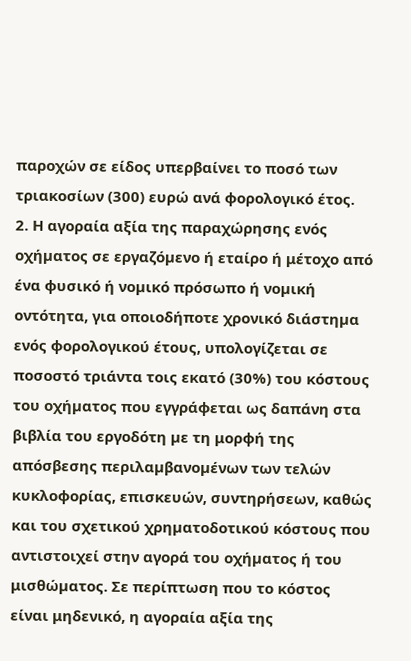παροχών σε είδος υπερβαίνει το ποσό των τριακοσίων (300) ευρώ ανά φορολογικό έτος.
2. Η αγοραία αξία της παραχώρησης ενός οχήµατος σε εργαζόµενο ή εταίρο ή μέτοχο από ένα φυσικό ή νοµικό πρόσωπο ή νοµική οντότητα, για οποιοδήποτε χρονικό διάστηµα ενός φορολογικού έτους, υπολογίζεται σε ποσοστό τριάντα τοις εκατό (30%) του κόστους του οχήµατος που εγγράφεται ως δαπάνη στα βιβλία του εργοδότη µε τη μορφή της απόσβεσης περιλαµβανοµένων των τελών κυκλοφορίας, επισκευών, συντηρήσεων, καθώς και του σχετικού χρηµατοδοτικού κόστους που αντιστοιχεί στην αγορά του οχήµατος ή του μισθώµατος. Σε περίπτωση που το κόστος είναι μηδενικό, η αγοραία αξία της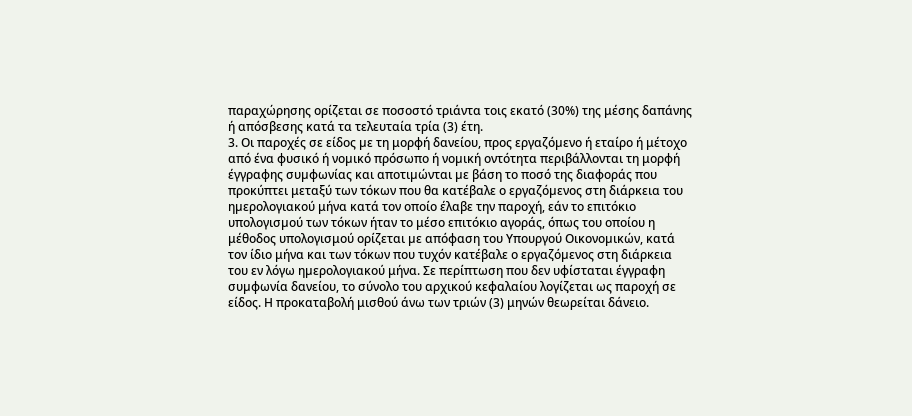παραχώρησης ορίζεται σε ποσοστό τριάντα τοις εκατό (30%) της μέσης δαπάνης ή απόσβεσης κατά τα τελευταία τρία (3) έτη.
3. Οι παροχές σε είδος µε τη μορφή δανείου, προς εργαζόµενο ή εταίρο ή μέτοχο από ένα φυσικό ή νοµικό πρόσωπο ή νοµική οντότητα περιβάλλονται τη μορφή έγγραφης συµφωνίας και αποτιµώνται µε βάση το ποσό της διαφοράς που προκύπτει μεταξύ των τόκων που θα κατέβαλε ο εργαζόµενος στη διάρκεια του ηµερολογιακού μήνα κατά τον οποίο έλαβε την παροχή, εάν το επιτόκιο υπολογισµού των τόκων ήταν το μέσο επιτόκιο αγοράς, όπως του οποίου η μέθοδος υπολογισμού ορίζεται µε απόφαση του Υπουργού Οικονοµικών, κατά τον ίδιο μήνα και των τόκων που τυχόν κατέβαλε ο εργαζόµενος στη διάρκεια του εν λόγω ηµερολογιακού μήνα. Σε περίπτωση που δεν υφίσταται έγγραφη συµφωνία δανείου, το σύνολο του αρχικού κεφαλαίου λογίζεται ως παροχή σε είδος. Η προκαταβολή μισθού άνω των τριών (3) μηνών θεωρείται δάνειο.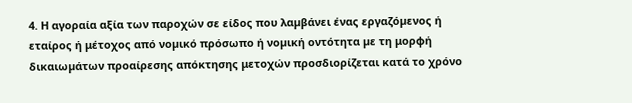4. Η αγοραία αξία των παροχών σε είδος που λαµβάνει ένας εργαζόµενος ή εταίρος ή μέτοχος από νοµικό πρόσωπο ή νοµική οντότητα µε τη μορφή δικαιωµάτων προαίρεσης απόκτησης μετοχών προσδιορίζεται κατά το χρόνο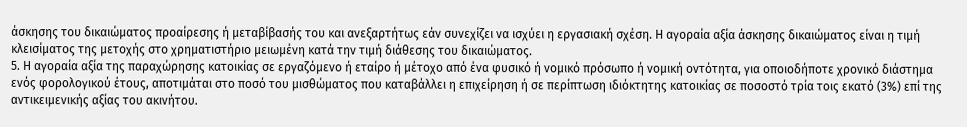άσκησης του δικαιώµατος προαίρεσης ή μεταβίβασής του και ανεξαρτήτως εάν συνεχίζει να ισχύει η εργασιακή σχέση. Η αγοραία αξία άσκησης δικαιώµατος είναι η τιµή κλεισίµατος της μετοχής στο χρηµατιστήριο μειωµένη κατά την τιµή διάθεσης του δικαιώµατος.
5. Η αγοραία αξία της παραχώρησης κατοικίας σε εργαζόµενο ή εταίρο ή μέτοχο από ένα φυσικό ή νοµικό πρόσωπο ή νοµική οντότητα, για οποιοδήποτε χρονικό διάστηµα ενός φορολογικού έτους, αποτιµάται στο ποσό του μισθώµατος που καταβάλλει η επιχείρηση ή σε περίπτωση ιδιόκτητης κατοικίας σε ποσοστό τρία τοις εκατό (3%) επί της αντικειµενικής αξίας του ακινήτου.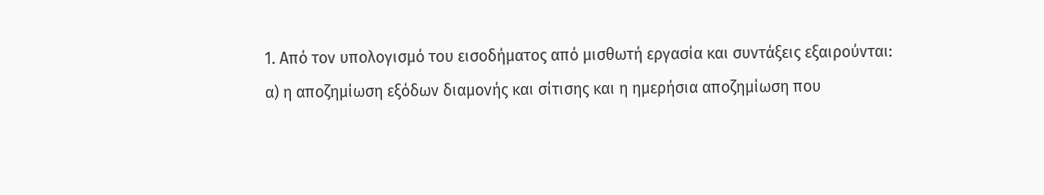1. Από τον υπολογισμό του εισοδήµατος από μισθωτή εργασία και συντάξεις εξαιρούνται:
α) η αποζηµίωση εξόδων διαµονής και σίτισης και η ηµερήσια αποζηµίωση που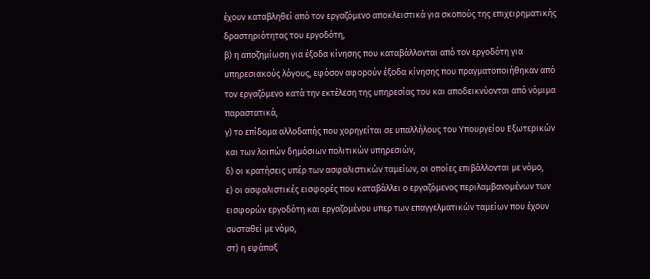έχουν καταβληθεί από τον εργαζόµενο αποκλειστικά για σκοπούς της επιχειρηµατικής δραστηριότητας του εργοδότη,
β) η αποζηµίωση για έξοδα κίνησης που καταβάλλονται από τον εργοδότη για υπηρεσιακούς λόγους, εφόσον αφορούν έξοδα κίνησης που πραγµατοποιήθηκαν από τον εργαζόµενο κατά την εκτέλεση της υπηρεσίας του και αποδεικνύονται από νόμιμα παραστατικά,
γ) το επίδοµα αλλοδαπής που χορηγείται σε υπαλλήλους του Υπουργείου Εξωτερικών και των λοιπών δηµόσιων πολιτικών υπηρεσιών,
δ) οι κρατήσεις υπέρ των ασφαλιστικών ταµείων, οι οποίες επιβάλλονται µε νόµο,
ε) οι ασφαλιστικές εισφορές που καταβάλλει ο εργαζόµενος περιλαµβανοµένων των εισφορών εργοδότη και εργαζοµένου υπερ των επαγγελµατικών ταµείων που έχουν συσταθεί µε νόµο,
στ) η εφάπαξ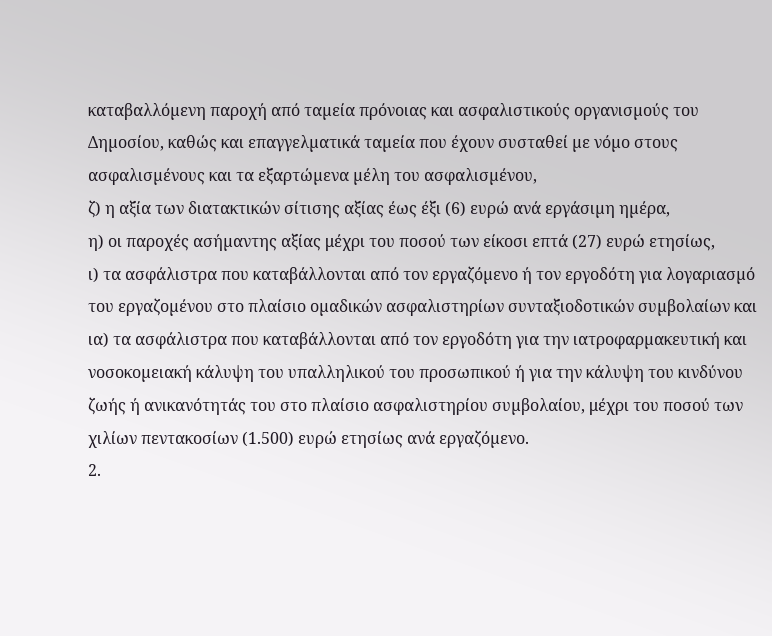καταβαλλόµενη παροχή από ταµεία πρόνοιας και ασφαλιστικούς οργανισµούς του Δηµοσίου, καθώς και επαγγελµατικά ταµεία που έχουν συσταθεί µε νόµο στους ασφαλισµένους και τα εξαρτώµενα µέλη του ασφαλισµένου,
ζ) η αξία των διατακτικών σίτισης αξίας έως έξι (6) ευρώ ανά εργάσιµη ηµέρα,
η) οι παροχές ασήµαντης αξίας μέχρι του ποσού των είκοσι επτά (27) ευρώ ετησίως,
ι) τα ασφάλιστρα που καταβάλλονται από τον εργαζόµενο ή τον εργοδότη για λογαριασµό του εργαζοµένου στο πλαίσιο οµαδικών ασφαλιστηρίων συνταξιοδοτικών συµβολαίων και
ια) τα ασφάλιστρα που καταβάλλονται από τον εργοδότη για την ιατροφαρµακευτική και νοσοκοµειακή κάλυψη του υπαλληλικού του προσωπικού ή για την κάλυψη του κινδύνου ζωής ή ανικανότητάς του στο πλαίσιο ασφαλιστηρίου συµβολαίου, μέχρι του ποσού των χιλίων πεντακοσίων (1.500) ευρώ ετησίως ανά εργαζόµενο.
2.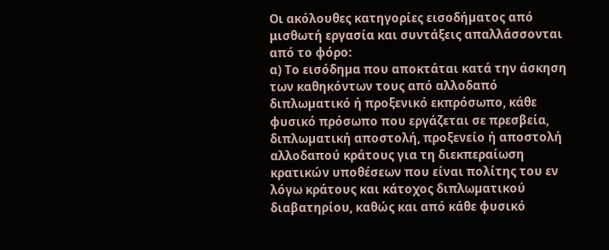Οι ακόλουθες κατηγορίες εισοδήµατος από μισθωτή εργασία και συντάξεις απαλλάσσονται από το φόρο:
α) Το εισόδηµα που αποκτάται κατά την άσκηση των καθηκόντων τους από αλλοδαπό διπλωµατικό ή προξενικό εκπρόσωπο, κάθε φυσικό πρόσωπο που εργάζεται σε πρεσβεία, διπλωµατική αποστολή, προξενείο ή αποστολή αλλοδαπού κράτους για τη διεκπεραίωση κρατικών υποθέσεων που είναι πολίτης του εν λόγω κράτους και κάτοχος διπλωµατικού διαβατηρίου, καθώς και από κάθε φυσικό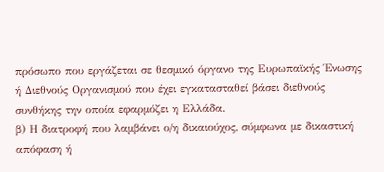πρόσωπο που εργάζεται σε θεσµικό όργανο της Ευρωπαϊκής Ένωσης ή Διεθνούς Οργανισµού που έχει εγκατασταθεί βάσει διεθνούς συνθήκης την οποία εφαρµόζει η Ελλάδα.
β) Η διατροφή που λαµβάνει ο/η δικαιούχος, σύµφωνα µε δικαστική απόφαση ή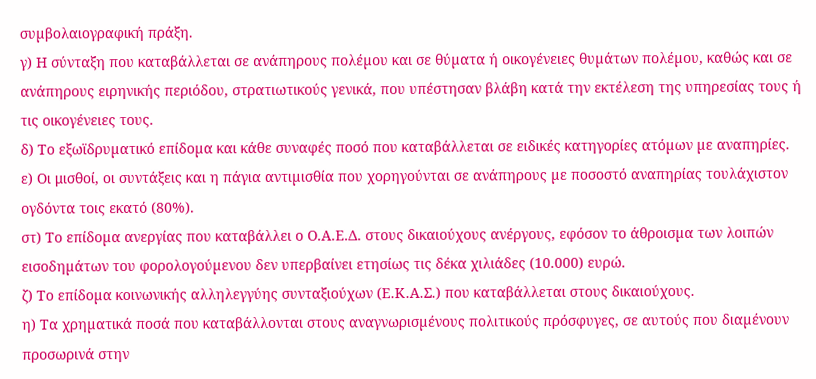συµβολαιογραφική πράξη.
γ) Η σύνταξη που καταβάλλεται σε ανάπηρους πολέµου και σε θύµατα ή οικογένειες θυµάτων πολέµου, καθώς και σε ανάπηρους ειρηνικής περιόδου, στρατιωτικούς γενικά, που υπέστησαν βλάβη κατά την εκτέλεση της υπηρεσίας τους ή τις οικογένειες τους.
δ) Το εξωϊδρυµατικό επίδοµα και κάθε συναφές ποσό που καταβάλλεται σε ειδικές κατηγορίες ατόµων µε αναπηρίες.
ε) Οι μισθοί, οι συντάξεις και η πάγια αντιµισθία που χορηγούνται σε ανάπηρους µε ποσοστό αναπηρίας τουλάχιστον ογδόντα τοις εκατό (80%).
στ) Το επίδοµα ανεργίας που καταβάλλει ο Ο.Α.Ε.Δ. στους δικαιούχους ανέργους, εφόσον το άθροισµα των λοιπών εισοδηµάτων του φορολογούµενου δεν υπερβαίνει ετησίως τις δέκα χιλιάδες (10.000) ευρώ.
ζ) Το επίδοµα κοινωνικής αλληλεγγύης συνταξιούχων (Ε.Κ.Α.Σ.) που καταβάλλεται στους δικαιούχους.
η) Τα χρηµατικά ποσά που καταβάλλονται στους αναγνωρισµένους πολιτικούς πρόσφυγες, σε αυτούς που διαµένουν προσωρινά στην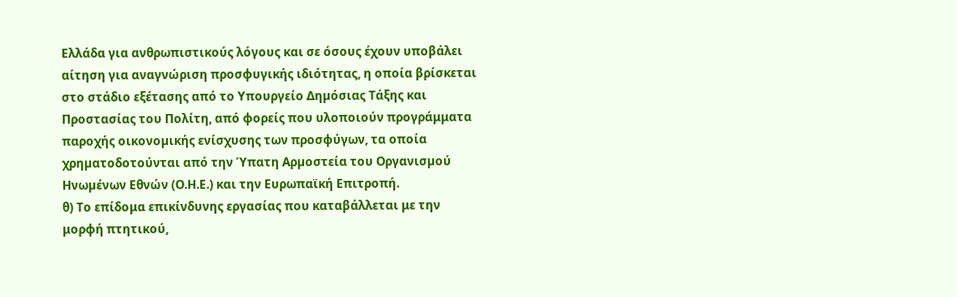Ελλάδα για ανθρωπιστικούς λόγους και σε όσους έχουν υποβάλει αίτηση για αναγνώριση προσφυγικής ιδιότητας, η οποία βρίσκεται στο στάδιο εξέτασης από το Υπουργείο Δηµόσιας Τάξης και Προστασίας του Πολίτη, από φορείς που υλοποιούν προγράμματα παροχής οικονοµικής ενίσχυσης των προσφύγων, τα οποία χρηµατοδοτούνται από την Ύπατη Αρµοστεία του Οργανισµού Ηνωµένων Εθνών (Ο.Η.Ε.) και την Ευρωπαϊκή Επιτροπή.
θ) Το επίδομα επικίνδυνης εργασίας που καταβάλλεται με την μορφή πτητικού,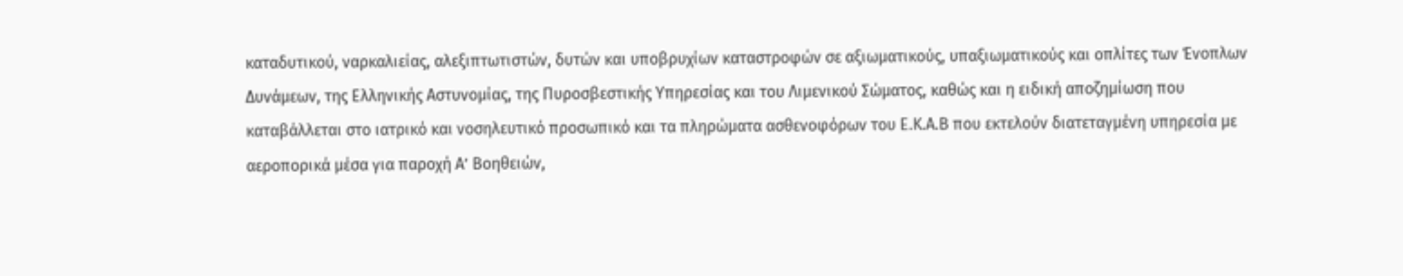καταδυτικού, ναρκαλιείας, αλεξιπτωτιστών, δυτών και υποβρυχίων καταστροφών σε αξιωματικούς, υπαξιωματικούς και οπλίτες των Ένοπλων Δυνάμεων, της Ελληνικής Αστυνομίας, της Πυροσβεστικής Υπηρεσίας και του Λιμενικού Σώματος, καθώς και η ειδική αποζημίωση που καταβάλλεται στο ιατρικό και νοσηλευτικό προσωπικό και τα πληρώματα ασθενοφόρων του Ε.Κ.Α.Β που εκτελούν διατεταγμένη υπηρεσία με αεροπορικά μέσα για παροχή Α’ Βοηθειών,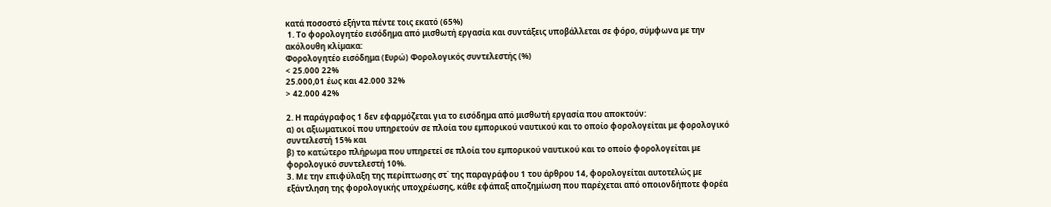κατά ποσοστό εξήντα πέντε τοις εκατό (65%)
 1. Το φορολογητέο εισόδηµα από μισθωτή εργασία και συντάξεις υποβάλλεται σε φόρο, σύµφωνα µε την ακόλουθη κλίµακα:
Φορολογητέο εισόδημα (Ευρώ) Φορολογικός συντελεστής (%)
< 25.000 22%
25.000,01 έως και 42.000 32%
> 42.000 42%

2. Η παράγραφος 1 δεν εφαρµόζεται για το εισόδηµα από μισθωτή εργασία που αποκτούν:
α) οι αξιωµατικοί που υπηρετούν σε πλοία του εµπορικού ναυτικού και το οποίο φορολογείται µε φορολογικό συντελεστή 15% και
β) το κατώτερο πλήρωµα που υπηρετεί σε πλοία του εµπορικού ναυτικού και το οποίο φορολογείται µε φορολογικό συντελεστή 10%.
3. Με την επιφύλαξη της περίπτωσης στ΄ της παραγράφου 1 του άρθρου 14, φορολογείται αυτοτελώς µε εξάντληση της φορολογικής υποχρέωσης, κάθε εφάπαξ αποζημίωση που παρέχεται από οποιονδήποτε φορέα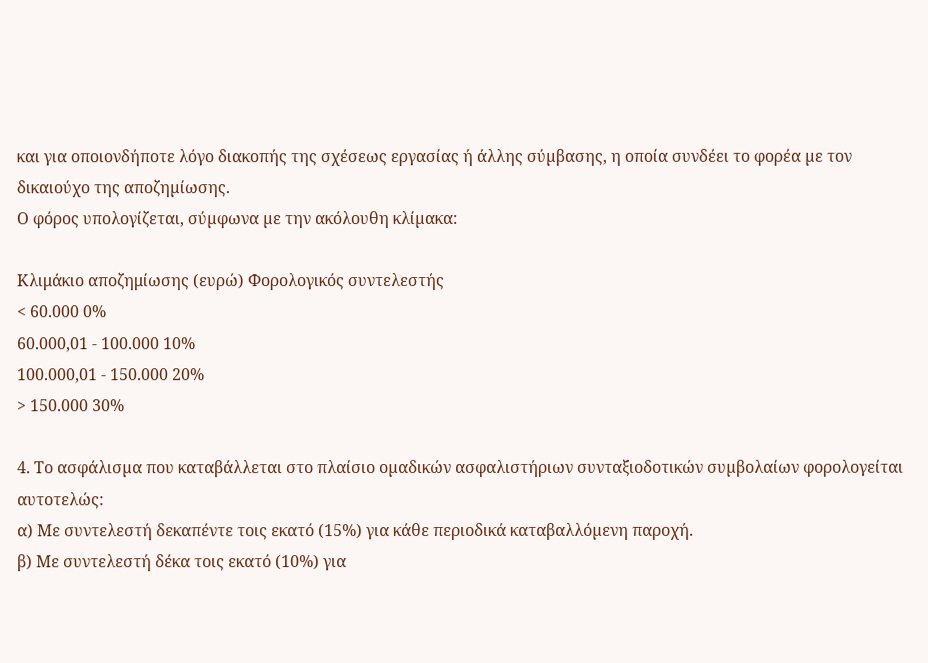και για οποιονδήποτε λόγο διακοπής της σχέσεως εργασίας ή άλλης σύµβασης, η οποία συνδέει το φορέα µε τον δικαιούχο της αποζηµίωσης.
Ο φόρος υπολογίζεται, σύµφωνα µε την ακόλουθη κλίµακα:

Κλιμάκιο αποζημίωσης (ευρώ) Φορολογικός συντελεστής
< 60.000 0%
60.000,01 - 100.000 10%
100.000,01 - 150.000 20%
> 150.000 30%

4. Το ασφάλισµα που καταβάλλεται στο πλαίσιο οµαδικών ασφαλιστήριων συνταξιοδοτικών συµβολαίων φορολογείται αυτοτελώς:
α) Με συντελεστή δεκαπέντε τοις εκατό (15%) για κάθε περιοδικά καταβαλλόµενη παροχή.
β) Με συντελεστή δέκα τοις εκατό (10%) για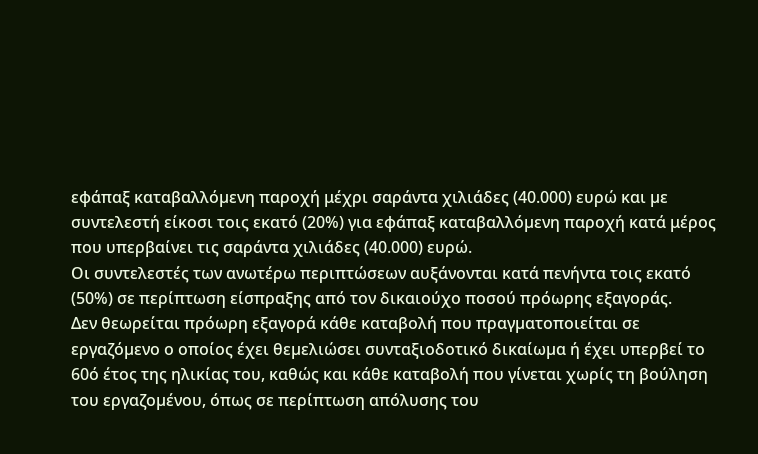εφάπαξ καταβαλλόµενη παροχή μέχρι σαράντα χιλιάδες (40.000) ευρώ και µε συντελεστή είκοσι τοις εκατό (20%) για εφάπαξ καταβαλλόµενη παροχή κατά μέρος που υπερβαίνει τις σαράντα χιλιάδες (40.000) ευρώ.
Οι συντελεστές των ανωτέρω περιπτώσεων αυξάνονται κατά πενήντα τοις εκατό (50%) σε περίπτωση είσπραξης από τον δικαιούχο ποσού πρόωρης εξαγοράς.
Δεν θεωρείται πρόωρη εξαγορά κάθε καταβολή που πραγµατοποιείται σε εργαζόµενο ο οποίος έχει θεµελιώσει συνταξιοδοτικό δικαίωµα ή έχει υπερβεί το 60ό έτος της ηλικίας του, καθώς και κάθε καταβολή που γίνεται χωρίς τη βούληση του εργαζοµένου, όπως σε περίπτωση απόλυσης του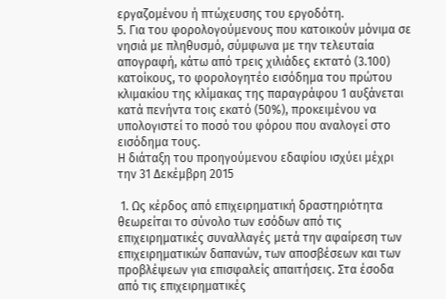εργαζοµένου ή πτώχευσης του εργοδότη.
5. Για του φορολογούμενους που κατοικούν μόνιμα σε νησιά με πληθυσμό, σύμφωνα με την τελευταία απογραφή, κάτω από τρεις χιλιάδες εκτατό (3.100) κατοίκους, το φορολογητέο εισόδημα του πρώτου κλιμακίου της κλίμακας της παραγράφου 1 αυξάνεται κατά πενήντα τοις εκατό (50%), προκειμένου να υπολογιστεί το ποσό του φόρου που αναλογεί στο εισόδημα τους.
Η διάταξη του προηγούμενου εδαφίου ισχύει μέχρι την 31 Δεκέμβρη 2015

 1. Ως κέρδος από επιχειρηµατική δραστηριότητα θεωρείται το σύνολο των εσόδων από τις επιχειρηµατικές συναλλαγές μετά την αφαίρεση των επιχειρηµατικών δαπανών, των αποσβέσεων και των προβλέψεων για επισφαλείς απαιτήσεις. Στα έσοδα από τις επιχειρηµατικές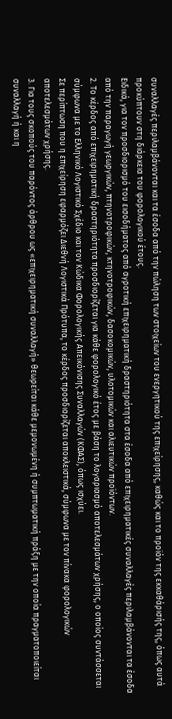συναλλαγές περιλαµβάνονται και τα έσοδα από την πώληση των στοιχείων του ενεργητικού της επιχείρησης, καθώς και το προϊόν της εκκαθάρισής της, όπως αυτά προκύπτουν στη διάρκεια του φορολογικού έτους.
Ειδικά, για τον προσδιορισµό του εισοδήµατος από αγροτική επιχειρηµατική δραστηριότητα στα έσοδα από επιχειρηµατικές συναλλαγές περιλαµβάνονται τα έσοδα από την παραγωγή γεωργικών, πτηνοτροφικών, κτηνοτροφικών, δασοκοµικών, υλοτοµικών και αλιευτικών προϊόντων.
2. Το κέρδος από επιχειρηµατική δραστηριότητα προσδιορίζεται για κάθε φορολογικό έτος µε βάση το λογαριασµό αποτελεσµάτων χρήσης, ο οποίος συντάσσεται σύµφωνα µε το Ελληνικό Λογιστικό Σχέδιο και τον Κώδικα Φορολογικής Απεικόνισης Συναλλαγών (ΚΦΑΣ), όπως ισχύει.
Σε περίπτωση που η επιχείρηση εφαρµόζει Διεθνή Λογιστικά Πρότυπα, το κέρδος προσδιορίζεται αποκλειστικά, σύµφωνα µε τον πίνακα φορολογικών αποτελεσµάτων χρήσης.
3. Για τους σκοπούς του παρόντος άρθρου ως «επιχειρηµατική συναλλαγή» θεωρείται κάθε μεμονωμένη ή συµπτωµατική πράξη µε την οποία πραγµατοποιείται συναλλαγή ή και η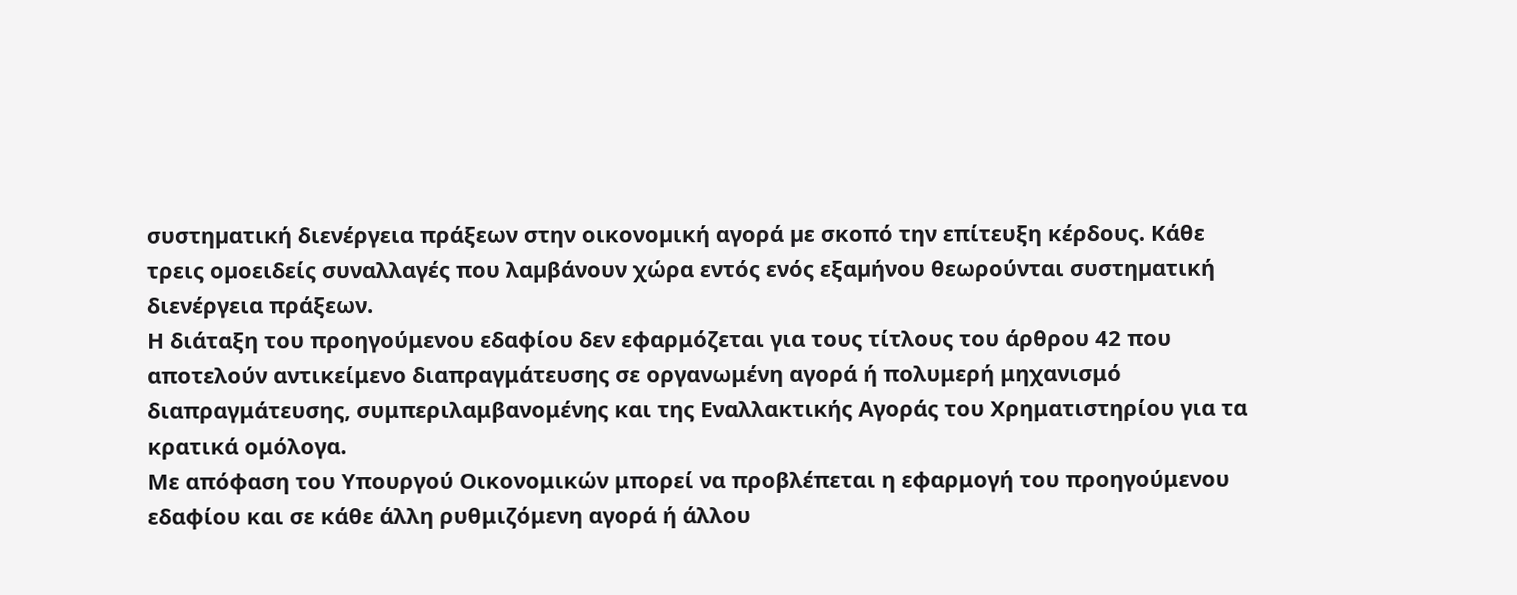συστηµατική διενέργεια πράξεων στην οικονοµική αγορά µε σκοπό την επίτευξη κέρδους. Κάθε τρεις οµοειδείς συναλλαγές που λαµβάνουν χώρα εντός ενός εξαµήνου θεωρούνται συστηµατική διενέργεια πράξεων.
Η διάταξη του προηγούμενου εδαφίου δεν εφαρμόζεται για τους τίτλους του άρθρου 42 που αποτελούν αντικείμενο διαπραγμάτευσης σε οργανωμένη αγορά ή πολυμερή μηχανισμό διαπραγμάτευσης, συμπεριλαμβανομένης και της Εναλλακτικής Αγοράς του Χρηματιστηρίου για τα κρατικά ομόλογα.
Με απόφαση του Υπουργού Οικονομικών μπορεί να προβλέπεται η εφαρμογή του προηγούμενου εδαφίου και σε κάθε άλλη ρυθμιζόμενη αγορά ή άλλου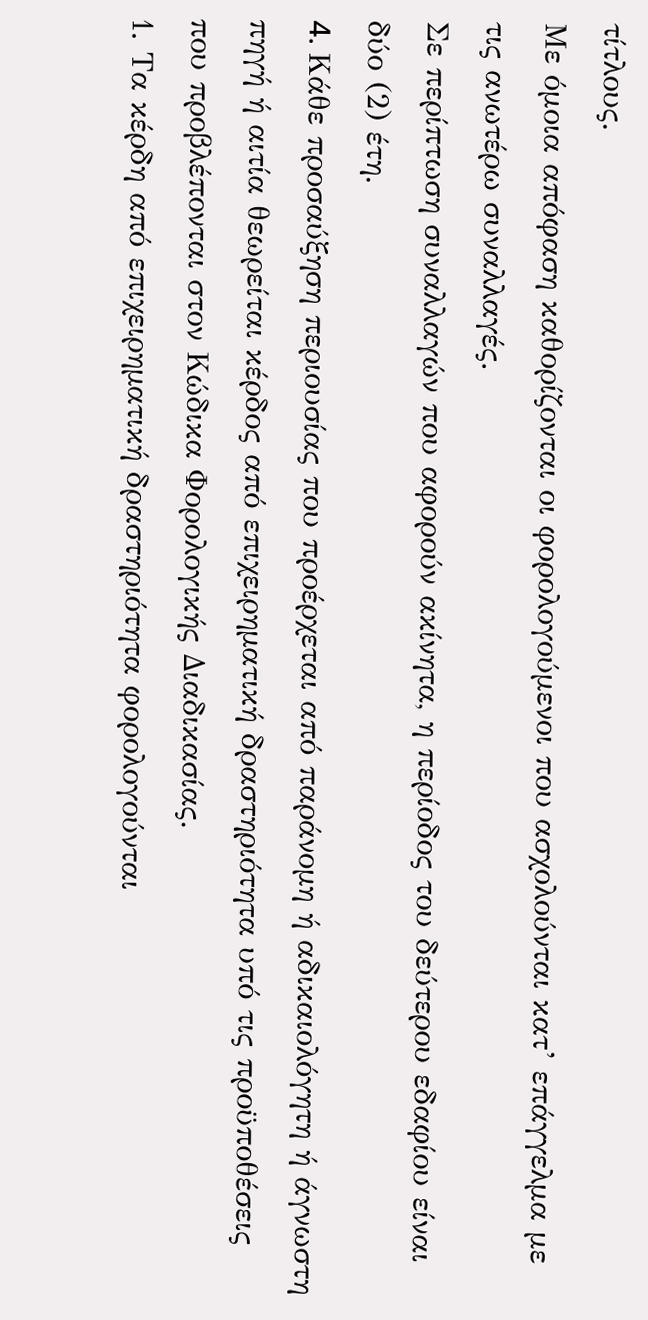τίτλους.
Με όμοια απόφαση καθορίζονται οι φορολογούμενοι που ασχολούνται κατ’ επάγγελμα με τις ανωτέρω συναλλαγές.
Σε περίπτωση συναλλαγών που αφορούν ακίνητα, η περίοδος του δεύτερου εδαφίου είναι δύο (2) έτη.
4. Kάθε προσαύξηση περιουσίας που προέρχεται από παράνοµη ή αδικαιολόγητη ή άγνωστη πηγή ή αιτία θεωρείται κέρδος από επιχειρηµατική δραστηριότητα υπό τις προϋποθέσεις που προβλέπονται στον Κώδικα Φορολογικής Διαδικασίας.
1. Τα κέρδη από επιχειρηµατική δραστηριότητα φορολογούνται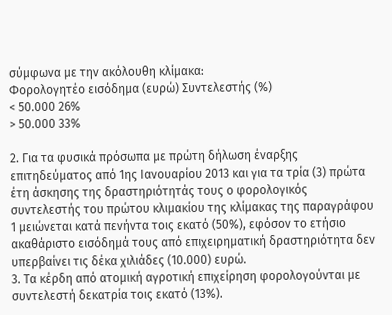σύµφωνα µε την ακόλουθη κλίµακα:
Φορολογητέο εισόδημα (ευρώ) Συντελεστής (%)
< 50.000 26%
> 50.000 33%

2. Για τα φυσικά πρόσωπα µε πρώτη δήλωση έναρξης επιτηδεύµατος από 1ης Ιανουαρίου 2013 και για τα τρία (3) πρώτα έτη άσκησης της δραστηριότητάς τους ο φορολογικός συντελεστής του πρώτου κλιµακίου της κλίµακας της παραγράφου 1 μειώνεται κατά πενήντα τοις εκατό (50%), εφόσον το ετήσιο ακαθάριστο εισόδηµά τους από επιχειρηµατική δραστηριότητα δεν υπερβαίνει τις δέκα χιλιάδες (10.000) ευρώ.
3. Τα κέρδη από ατοµική αγροτική επιχείρηση φορολογούνται µε συντελεστή δεκατρία τοις εκατό (13%).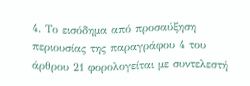4. Το εισόδηµα από προσαύξηση περιουσίας της παραγράφου 4 του άρθρου 21 φορολογείται µε συντελεστή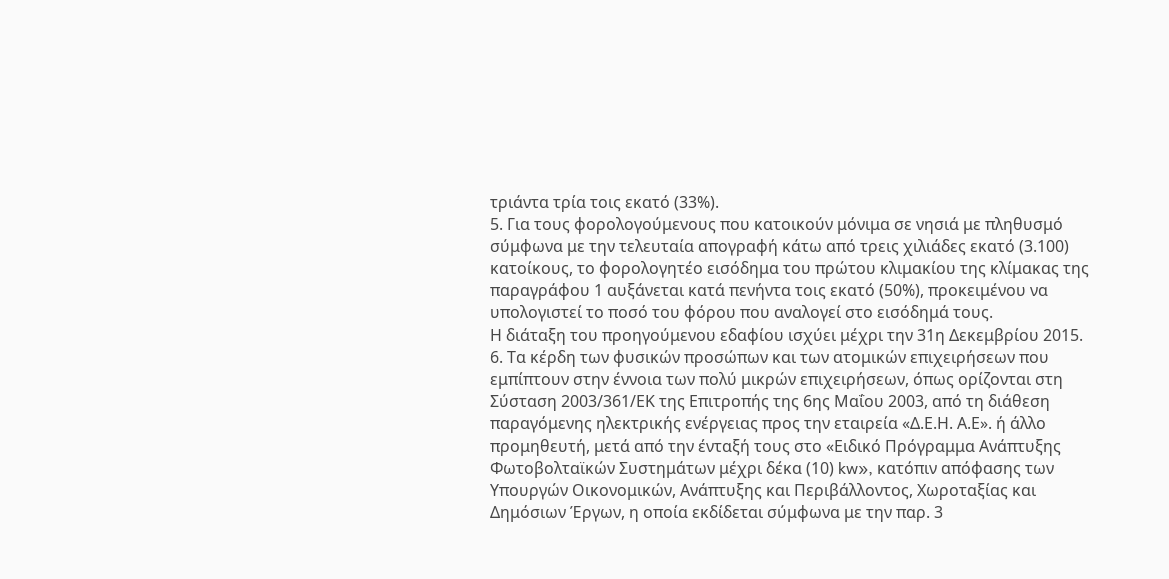τριάντα τρία τοις εκατό (33%).
5. Για τους φορολογούμενους που κατοικούν μόνιμα σε νησιά με πληθυσμό σύμφωνα με την τελευταία απογραφή κάτω από τρεις χιλιάδες εκατό (3.100) κατοίκους, το φορολογητέο εισόδημα του πρώτου κλιμακίου της κλίμακας της παραγράφου 1 αυξάνεται κατά πενήντα τοις εκατό (50%), προκειμένου να υπολογιστεί το ποσό του φόρου που αναλογεί στο εισόδημά τους.
Η διάταξη του προηγούμενου εδαφίου ισχύει μέχρι την 31η Δεκεμβρίου 2015.
6. Τα κέρδη των φυσικών προσώπων και των ατομικών επιχειρήσεων που εμπίπτουν στην έννοια των πολύ μικρών επιχειρήσεων, όπως ορίζονται στη Σύσταση 2003/361/ΕΚ της Επιτροπής της 6ης Μαΐου 2003, από τη διάθεση παραγόμενης ηλεκτρικής ενέργειας προς την εταιρεία «Δ.Ε.Η. Α.Ε». ή άλλο προμηθευτή, μετά από την ένταξή τους στο «Ειδικό Πρόγραμμα Ανάπτυξης Φωτοβολταϊκών Συστημάτων μέχρι δέκα (10) kw», κατόπιν απόφασης των Υπουργών Οικονομικών, Ανάπτυξης και Περιβάλλοντος, Χωροταξίας και Δημόσιων Έργων, η οποία εκδίδεται σύμφωνα με την παρ. 3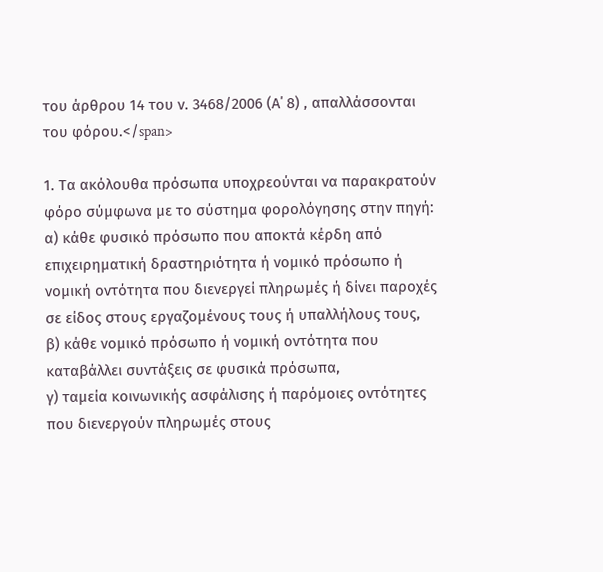του άρθρου 14 του ν. 3468/2006 (Α΄ 8) , απαλλάσσονται του φόρου.</span>

1. Τα ακόλουθα πρόσωπα υποχρεούνται να παρακρατούν φόρο σύµφωνα µε το σύστηµα φορολόγησης στην πηγή:
α) κάθε φυσικό πρόσωπο που αποκτά κέρδη από επιχειρηµατική δραστηριότητα ή νοµικό πρόσωπο ή νοµική οντότητα που διενεργεί πληρωµές ή δίνει παροχές σε είδος στους εργαζοµένους τους ή υπαλλήλους τους,
β) κάθε νοµικό πρόσωπο ή νοµική οντότητα που καταβάλλει συντάξεις σε φυσικά πρόσωπα,
γ) ταµεία κοινωνικής ασφάλισης ή παρόµοιες οντότητες που διενεργούν πληρωµές στους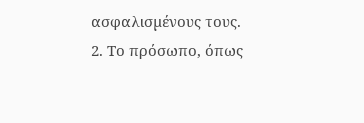ασφαλισµένους τους.
2. Το πρόσωπο, όπως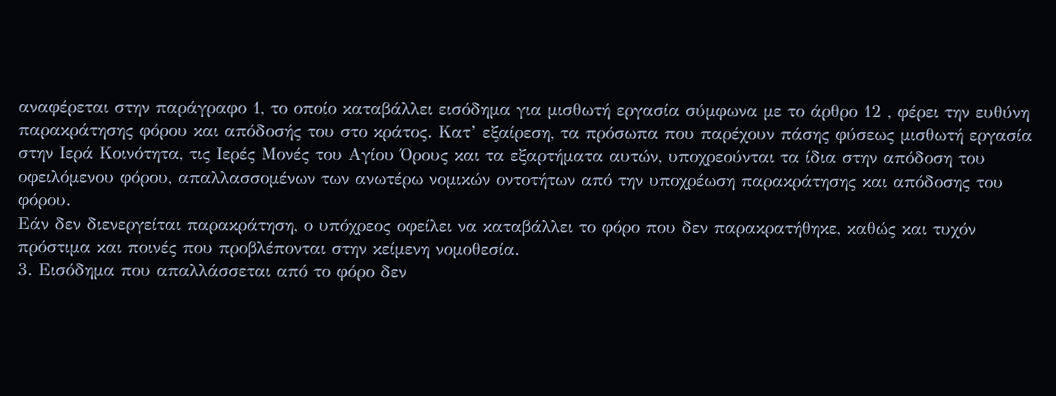αναφέρεται στην παράγραφο 1, το οποίο καταβάλλει εισόδηµα για µισθωτή εργασία σύµφωνα µε το άρθρο 12 , φέρει την ευθύνη παρακράτησης φόρου και απόδοσής του στο κράτος. Κατ’ εξαίρεση, τα πρόσωπα που παρέχουν πάσης φύσεως μισθωτή εργασία στην Ιερά Κοινότητα, τις Ιερές Μονές του Αγίου Όρους και τα εξαρτήματα αυτών, υποχρεούνται τα ίδια στην απόδοση του οφειλόμενου φόρου, απαλλασσομένων των ανωτέρω νομικών οντοτήτων από την υποχρέωση παρακράτησης και απόδοσης του φόρου.
Εάν δεν διενεργείται παρακράτηση, ο υπόχρεος οφείλει να καταβάλλει το φόρο που δεν παρακρατήθηκε, καθώς και τυχόν πρόστιµα και ποινές που προβλέπονται στην κείµενη νοµοθεσία.
3. Εισόδηµα που απαλλάσσεται από το φόρο δεν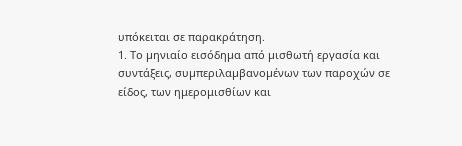υπόκειται σε παρακράτηση.
1. Το µηνιαίο εισόδηµα από µισθωτή εργασία και συντάξεις, συµπεριλαµβανοµένων των παροχών σε είδος, των ημερομισθίων και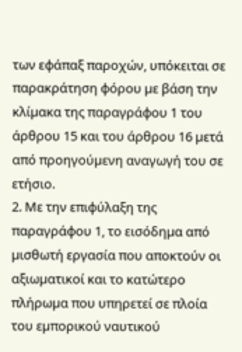των εφάπαξ παροχών, υπόκειται σε παρακράτηση φόρου µε βάση την κλίµακα της παραγράφου 1 του άρθρου 15 και του άρθρου 16 µετά από προηγούµενη αναγωγή του σε ετήσιο.
2. Με την επιφύλαξη της παραγράφου 1, το εισόδηµα από µισθωτή εργασία που αποκτούν οι αξιωµατικοί και το κατώτερο πλήρωµα που υπηρετεί σε πλοία του εµπορικού ναυτικού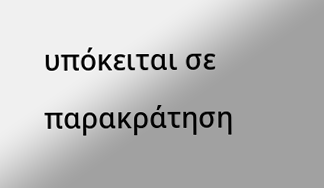υπόκειται σε παρακράτηση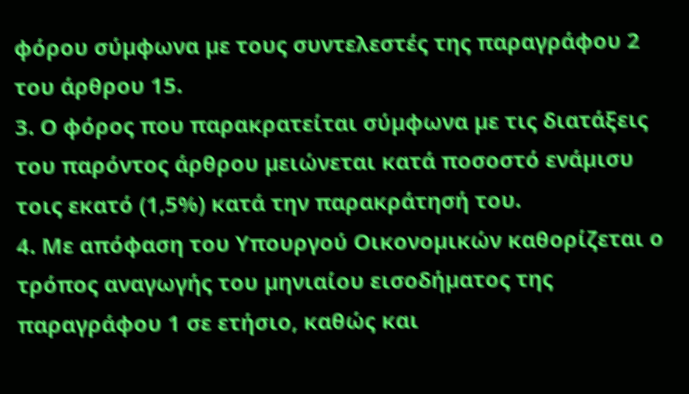φόρου σύµφωνα µε τους συντελεστές της παραγράφου 2 του άρθρου 15.
3. Ο φόρος που παρακρατείται σύµφωνα µε τις διατάξεις του παρόντος άρθρου µειώνεται κατά ποσοστό ενάµισυ τοις εκατό (1,5%) κατά την παρακράτησή του.
4. Με απόφαση του Υπουργού Οικονοµικών καθορίζεται ο τρόπος αναγωγής του µηνιαίου εισοδήµατος της παραγράφου 1 σε ετήσιο, καθώς και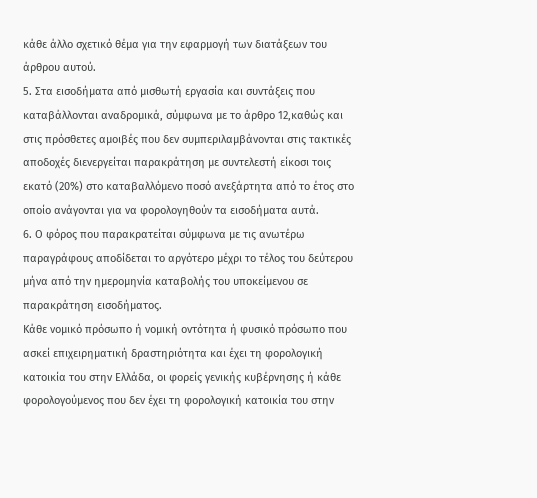κάθε άλλο σχετικό θέµα για την εφαρµογή των διατάξεων του άρθρου αυτού.
5. Στα εισοδήµατα από µισθωτή εργασία και συντάξεις που καταβάλλονται αναδροµικά, σύµφωνα µε το άρθρο 12,καθώς και στις πρόσθετες αμοιβές που δεν συμπεριλαμβάνονται στις τακτικές αποδοχές διενεργείται παρακράτηση µε συντελεστή είκοσι τοις εκατό (20%) στο καταβαλλόµενο ποσό ανεξάρτητα από το έτος στο οποίο ανάγονται για να φορολογηθούν τα εισοδήµατα αυτά.
6. Ο φόρος που παρακρατείται σύμφωνα με τις ανωτέρω παραγράφους αποδίδεται το αργότερο μέχρι το τέλος του δεύτερου μήνα από την ημερομηνία καταβολής του υποκείμενου σε παρακράτηση εισοδήματος.
Κάθε νομικό πρόσωπο ή νομική οντότητα ή φυσικό πρόσωπο που ασκεί επιχειρηματική δραστηριότητα και έχει τη φορολογική κατοικία του στην Ελλάδα, οι φορείς γενικής κυβέρνησης ή κάθε φορολογούμενος που δεν έχει τη φορολογική κατοικία του στην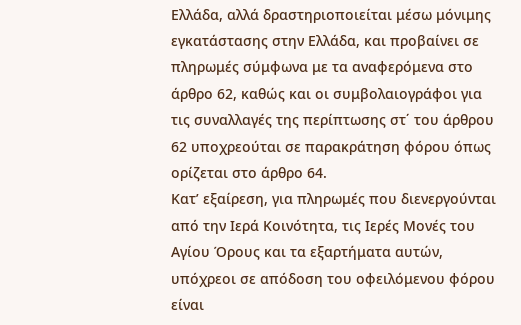Ελλάδα, αλλά δραστηριοποιείται μέσω μόνιμης εγκατάστασης στην Ελλάδα, και προβαίνει σε πληρωμές σύμφωνα με τα αναφερόμενα στο άρθρο 62, καθώς και οι συμβολαιογράφοι για τις συναλλαγές της περίπτωσης στ΄ του άρθρου 62 υποχρεούται σε παρακράτηση φόρου όπως ορίζεται στο άρθρο 64.
Κατ’ εξαίρεση, για πληρωμές που διενεργούνται από την Ιερά Κοινότητα, τις Ιερές Μονές του Αγίου Όρους και τα εξαρτήματα αυτών, υπόχρεοι σε απόδοση του οφειλόμενου φόρου είναι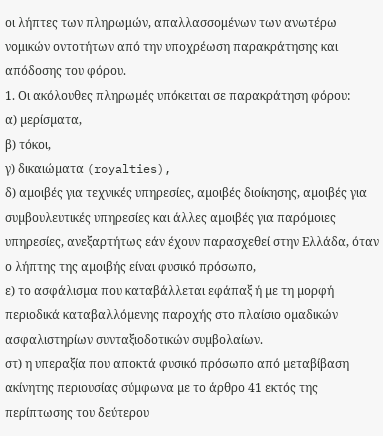οι λήπτες των πληρωμών, απαλλασσομένων των ανωτέρω νομικών οντοτήτων από την υποχρέωση παρακράτησης και απόδοσης του φόρου.
1. Οι ακόλουθες πληρωµές υπόκειται σε παρακράτηση φόρου:
α) µερίσµατα,
β) τόκοι,
γ) δικαιώµατα (royalties),
δ) αµοιβές για τεχνικές υπηρεσίες, αµοιβές διοίκησης, αµοιβές για συµβουλευτικές υπηρεσίες και άλλες αµοιβές για παρόµοιες υπηρεσίες, ανεξαρτήτως εάν έχουν παρασχεθεί στην Ελλάδα, όταν ο λήπτης της αµοιβής είναι φυσικό πρόσωπο,
ε) το ασφάλισµα που καταβάλλεται εφάπαξ ή µε τη µορφή περιοδικά καταβαλλόµενης παροχής στο πλαίσιο οµαδικών ασφαλιστηρίων συνταξιοδοτικών συµβολαίων.
στ) η υπεραξία που αποκτά φυσικό πρόσωπο από µεταβίβαση ακίνητης περιουσίας σύµφωνα µε το άρθρο 41 εκτός της περίπτωσης του δεύτερου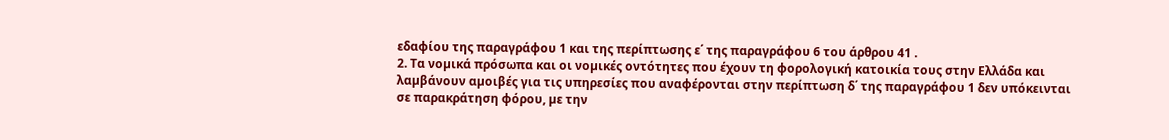εδαφίου της παραγράφου 1 και της περίπτωσης ε΄ της παραγράφου 6 του άρθρου 41 .
2. Τα νοµικά πρόσωπα και οι νοµικές οντότητες που έχουν τη φορολογική κατοικία τους στην Ελλάδα και λαµβάνουν αµοιβές για τις υπηρεσίες που αναφέρονται στην περίπτωση δ΄ της παραγράφου 1 δεν υπόκεινται σε παρακράτηση φόρου, µε την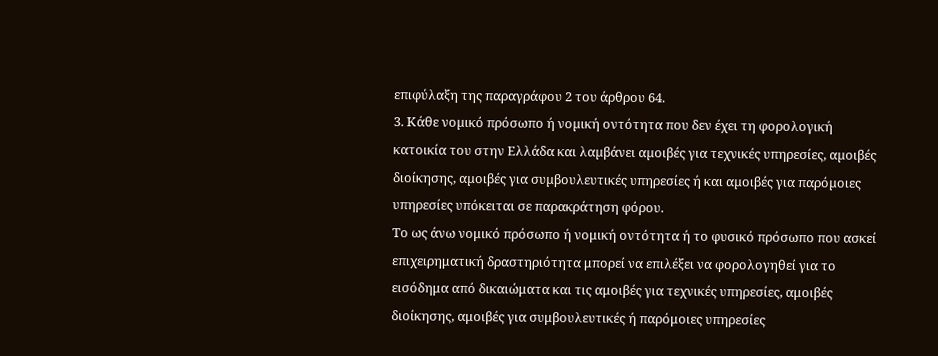επιφύλαξη της παραγράφου 2 του άρθρου 64.
3. Κάθε νοµικό πρόσωπο ή νοµική οντότητα που δεν έχει τη φορολογική κατοικία του στην Ελλάδα και λαµβάνει αµοιβές για τεχνικές υπηρεσίες, αµοιβές διοίκησης, αµοιβές για συµβουλευτικές υπηρεσίες ή και αµοιβές για παρόµοιες υπηρεσίες υπόκειται σε παρακράτηση φόρου.
Το ως άνω νομικό πρόσωπο ή νομική οντότητα ή το φυσικό πρόσωπο που ασκεί επιχειρηματική δραστηριότητα μπορεί να επιλέξει να φορολογηθεί για το εισόδημα από δικαιώματα και τις αμοιβές για τεχνικές υπηρεσίες, αμοιβές διοίκησης, αμοιβές για συμβουλευτικές ή παρόμοιες υπηρεσίες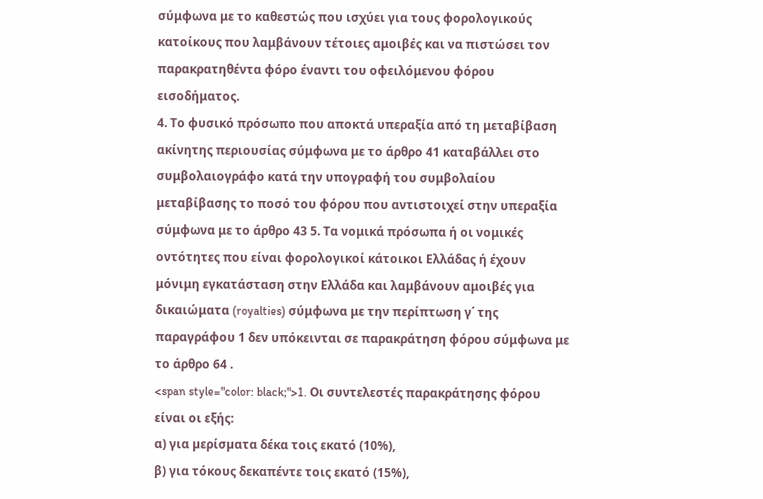σύμφωνα με το καθεστώς που ισχύει για τους φορολογικούς κατοίκους που λαμβάνουν τέτοιες αμοιβές και να πιστώσει τον παρακρατηθέντα φόρο έναντι του οφειλόμενου φόρου εισοδήματος.
4. Το φυσικό πρόσωπο που αποκτά υπεραξία από τη μεταβίβαση ακίνητης περιουσίας σύμφωνα με το άρθρο 41 καταβάλλει στο συμβολαιογράφο κατά την υπογραφή του συμβολαίου μεταβίβασης το ποσό του φόρου που αντιστοιχεί στην υπεραξία σύμφωνα με το άρθρο 43 5. Τα νομικά πρόσωπα ή οι νομικές οντότητες που είναι φορολογικοί κάτοικοι Ελλάδας ή έχουν μόνιμη εγκατάσταση στην Ελλάδα και λαμβάνουν αμοιβές για δικαιώματα (royalties) σύμφωνα με την περίπτωση γ΄ της παραγράφου 1 δεν υπόκεινται σε παρακράτηση φόρου σύμφωνα με το άρθρο 64 .
<span style="color: black;">1. Οι συντελεστές παρακράτησης φόρου είναι οι εξής:
α) για µερίσµατα δέκα τοις εκατό (10%),
β) για τόκους δεκαπέντε τοις εκατό (15%),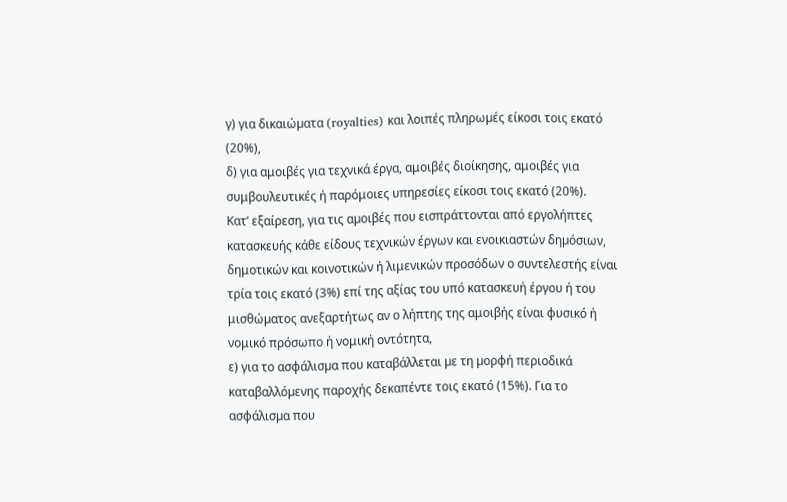γ) για δικαιώµατα (royalties) και λοιπές πληρωµές είκοσι τοις εκατό (20%),
δ) για αμοιβές για τεχνικά έργα, αμοιβές διοίκησης, αμοιβές για συμβουλευτικές ή παρόμοιες υπηρεσίες είκοσι τοις εκατό (20%).
Κατ’ εξαίρεση, για τις αµοιβές που εισπράττονται από εργολήπτες κατασκευής κάθε είδους τεχνικών έργων και ενοικιαστών δηµόσιων, δημοτικών και κοινοτικών ή λιμενικών προσόδων ο συντελεστής είναι τρία τοις εκατό (3%) επί της αξίας του υπό κατασκευή έργου ή του μισθώµατος ανεξαρτήτως αν ο λήπτης της αμοιβής είναι φυσικό ή νομικό πρόσωπο ή νομική οντότητα,
ε) για το ασφάλισµα που καταβάλλεται µε τη µορφή περιοδικά καταβαλλόµενης παροχής δεκαπέντε τοις εκατό (15%). Για το ασφάλισµα που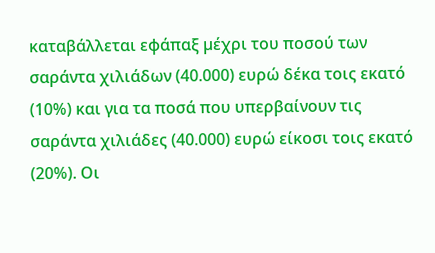καταβάλλεται εφάπαξ µέχρι του ποσού των σαράντα χιλιάδων (40.000) ευρώ δέκα τοις εκατό (10%) και για τα ποσά που υπερβαίνουν τις σαράντα χιλιάδες (40.000) ευρώ είκοσι τοις εκατό (20%). Οι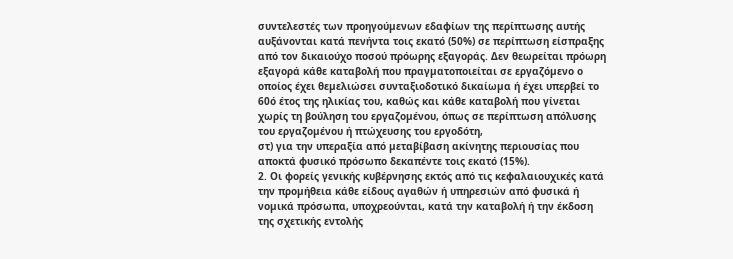συντελεστές των προηγούµενων εδαφίων της περίπτωσης αυτής αυξάνονται κατά πενήντα τοις εκατό (50%) σε περίπτωση είσπραξης από τον δικαιούχο ποσού πρόωρης εξαγοράς. Δεν θεωρείται πρόωρη εξαγορά κάθε καταβολή που πραγµατοποιείται σε εργαζόµενο ο οποίος έχει θεµελιώσει συνταξιοδοτικό δικαίωµα ή έχει υπερβεί το 60ό έτος της ηλικίας του, καθώς και κάθε καταβολή που γίνεται χωρίς τη βούληση του εργαζοµένου, όπως σε περίπτωση απόλυσης του εργαζοµένου ή πτώχευσης του εργοδότη,
στ) για την υπεραξία από µεταβίβαση ακίνητης περιουσίας που αποκτά φυσικό πρόσωπο δεκαπέντε τοις εκατό (15%).
2. Οι φορείς γενικής κυβέρνησης εκτός από τις κεφαλαιουχικές κατά την προµήθεια κάθε είδους αγαθών ή υπηρεσιών από φυσικά ή νοµικά πρόσωπα, υποχρεούνται, κατά την καταβολή ή την έκδοση της σχετικής εντολής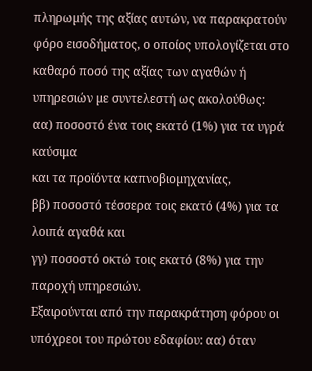πληρωµής της αξίας αυτών, να παρακρατούν φόρο εισοδήµατος, ο οποίος υπολογίζεται στο καθαρό ποσό της αξίας των αγαθών ή υπηρεσιών µε συντελεστή ως ακολούθως:
αα) ποσοστό ένα τοις εκατό (1%) για τα υγρά καύσιμα
και τα προϊόντα καπνοβιοµηχανίας,
ββ) ποσοστό τέσσερα τοις εκατό (4%) για τα λοιπά αγαθά και
γγ) ποσοστό οκτώ τοις εκατό (8%) για την παροχή υπηρεσιών.
Εξαιρούνται από την παρακράτηση φόρου οι υπόχρεοι του πρώτου εδαφίου: αα) όταν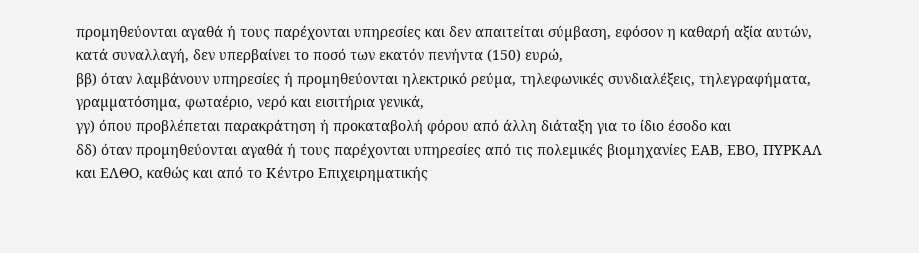προµηθεύονται αγαθά ή τους παρέχονται υπηρεσίες και δεν απαιτείται σύµβαση, εφόσον η καθαρή αξία αυτών, κατά συναλλαγή, δεν υπερβαίνει το ποσό των εκατόν πενήντα (150) ευρώ,
ββ) όταν λαµβάνουν υπηρεσίες ή προµηθεύονται ηλεκτρικό ρεύµα, τηλεφωνικές συνδιαλέξεις, τηλεγραφήµατα, γραµµατόσηµα, φωταέριο, νερό και εισιτήρια γενικά,
γγ) όπου προβλέπεται παρακράτηση ή προκαταβολή φόρου από άλλη διάταξη για το ίδιο έσοδο και
δδ) όταν προµηθεύονται αγαθά ή τους παρέχονται υπηρεσίες από τις πολεµικές βιοµηχανίες ΕΑΒ, ΕΒΟ, ΠΥΡΚΑΛ και ΕΛΘΟ, καθώς και από το Κέντρο Επιχειρηµατικής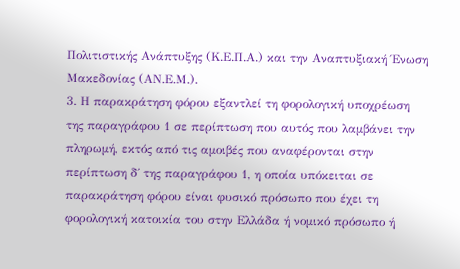Πολιτιστικής Ανάπτυξης (Κ.Ε.Π.Α.) και την Αναπτυξιακή Ένωση Μακεδονίας (ΑΝ.Ε.Μ.).
3. Η παρακράτηση φόρου εξαντλεί τη φορολογική υποχρέωση της παραγράφου 1 σε περίπτωση που αυτός που λαµβάνει την πληρωµή, εκτός από τις αµοιβές που αναφέρονται στην περίπτωση δ΄ της παραγράφου 1, η οποία υπόκειται σε παρακράτηση φόρου είναι φυσικό πρόσωπο που έχει τη φορολογική κατοικία του στην Ελλάδα ή νοµικό πρόσωπο ή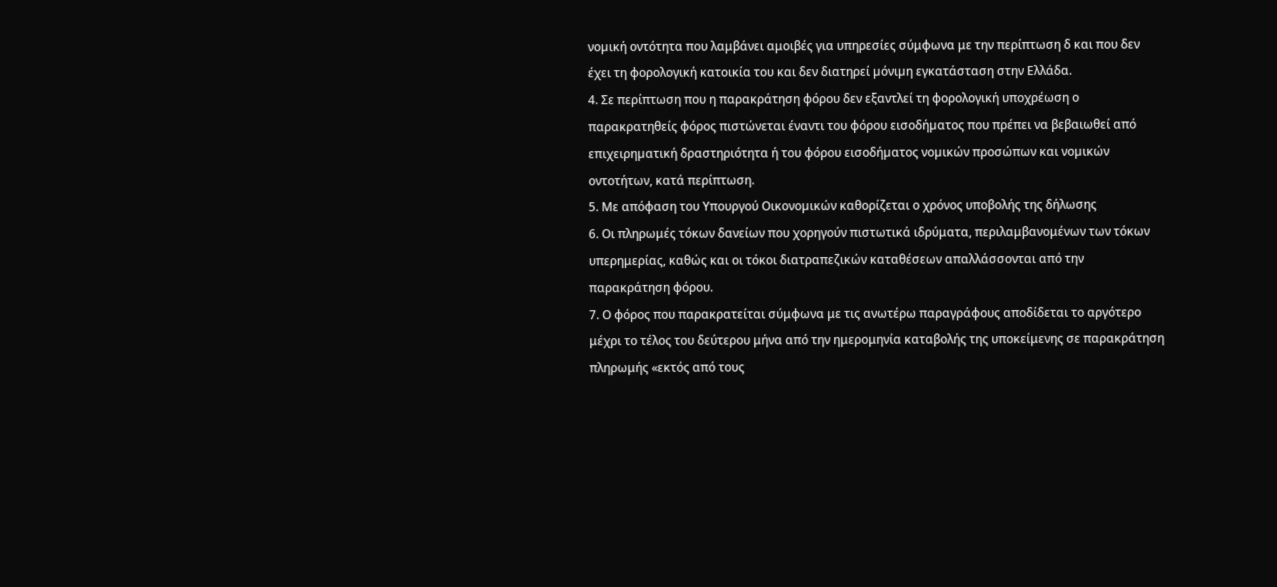νοµική οντότητα που λαμβάνει αμοιβές για υπηρεσίες σύμφωνα με την περίπτωση δ και που δεν έχει τη φορολογική κατοικία του και δεν διατηρεί µόνιµη εγκατάσταση στην Ελλάδα.
4. Σε περίπτωση που η παρακράτηση φόρου δεν εξαντλεί τη φορολογική υποχρέωση ο παρακρατηθείς φόρος πιστώνεται έναντι του φόρου εισοδήµατος που πρέπει να βεβαιωθεί από επιχειρηµατική δραστηριότητα ή του φόρου εισοδήµατος νοµικών προσώπων και νοµικών οντοτήτων, κατά περίπτωση.
5. Με απόφαση του Υπουργού Οικονοµικών καθορίζεται ο χρόνος υποβολής της δήλωσης
6. Οι πληρωμές τόκων δανείων που χορηγούν πιστωτικά ιδρύματα, περιλαμβανομένων των τόκων υπερημερίας, καθώς και οι τόκοι διατραπεζικών καταθέσεων απαλλάσσονται από την παρακράτηση φόρου.
7. Ο φόρος που παρακρατείται σύμφωνα με τις ανωτέρω παραγράφους αποδίδεται το αργότερο μέχρι το τέλος του δεύτερου μήνα από την ημερομηνία καταβολής της υποκείμενης σε παρακράτηση πληρωμής «εκτός από τους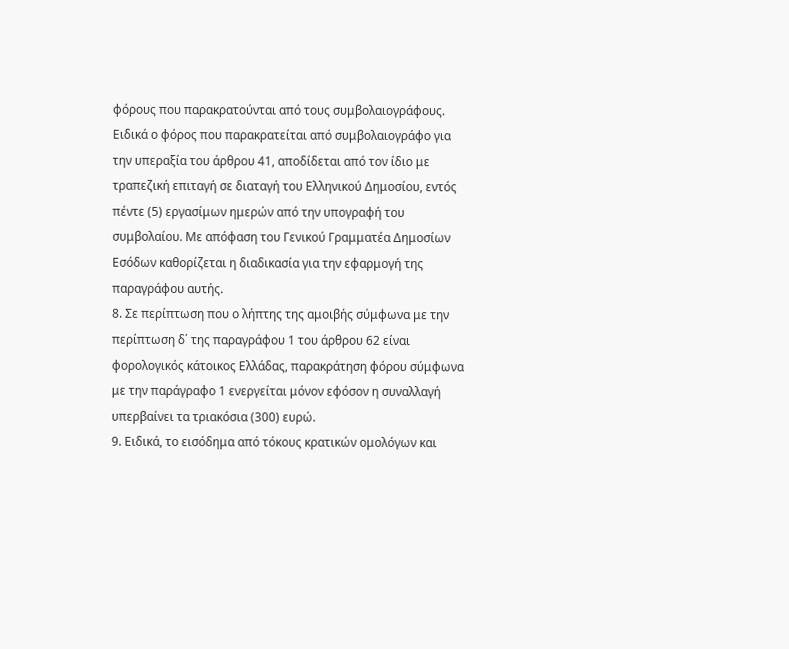φόρους που παρακρατούνται από τους συμβολαιογράφους. Ειδικά ο φόρος που παρακρατείται από συμβολαιογράφο για την υπεραξία του άρθρου 41, αποδίδεται από τον ίδιο με τραπεζική επιταγή σε διαταγή του Ελληνικού Δημοσίου, εντός πέντε (5) εργασίμων ημερών από την υπογραφή του συμβολαίου. Με απόφαση του Γενικού Γραμματέα Δημοσίων Εσόδων καθορίζεται η διαδικασία για την εφαρμογή της παραγράφου αυτής.
8. Σε περίπτωση που ο λήπτης της αμοιβής σύμφωνα με την περίπτωση δ΄ της παραγράφου 1 του άρθρου 62 είναι φορολογικός κάτοικος Ελλάδας, παρακράτηση φόρου σύμφωνα με την παράγραφο 1 ενεργείται μόνον εφόσον η συναλλαγή υπερβαίνει τα τριακόσια (300) ευρώ.
9. Ειδικά, το εισόδημα από τόκους κρατικών ομολόγων και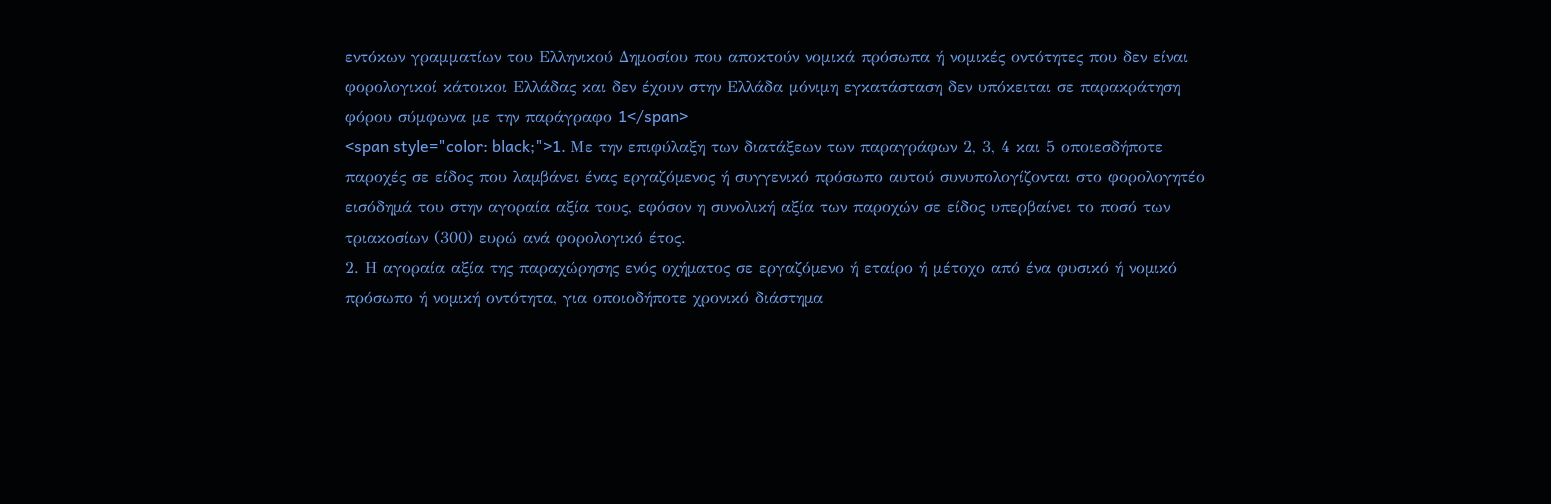εντόκων γραμματίων του Ελληνικού Δημοσίου που αποκτούν νομικά πρόσωπα ή νομικές οντότητες που δεν είναι φορολογικοί κάτοικοι Ελλάδας και δεν έχουν στην Ελλάδα μόνιμη εγκατάσταση δεν υπόκειται σε παρακράτηση φόρου σύμφωνα με την παράγραφο 1</span>
<span style="color: black;">1. Με την επιφύλαξη των διατάξεων των παραγράφων 2, 3, 4 και 5 οποιεσδήποτε παροχές σε είδος που λαµβάνει ένας εργαζόµενος ή συγγενικό πρόσωπο αυτού συνυπολογίζονται στο φορολογητέο εισόδηµά του στην αγοραία αξία τους, εφόσον η συνολική αξία των παροχών σε είδος υπερβαίνει το ποσό των τριακοσίων (300) ευρώ ανά φορολογικό έτος.
2. Η αγοραία αξία της παραχώρησης ενός οχήµατος σε εργαζόµενο ή εταίρο ή μέτοχο από ένα φυσικό ή νοµικό πρόσωπο ή νοµική οντότητα, για οποιοδήποτε χρονικό διάστηµα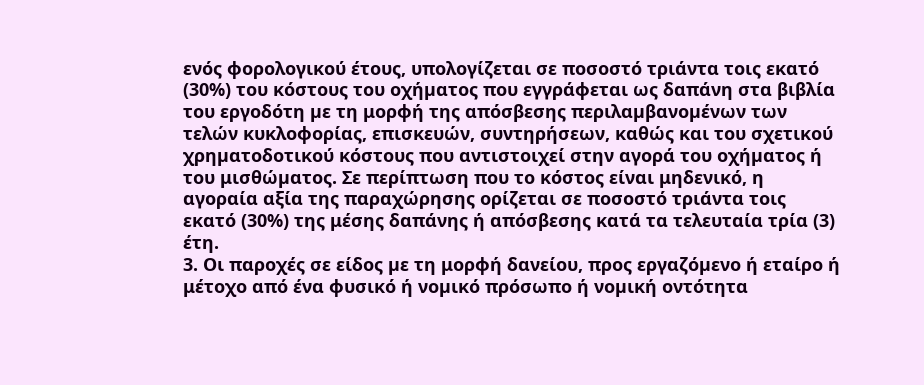ενός φορολογικού έτους, υπολογίζεται σε ποσοστό τριάντα τοις εκατό (30%) του κόστους του οχήµατος που εγγράφεται ως δαπάνη στα βιβλία του εργοδότη µε τη μορφή της απόσβεσης περιλαµβανοµένων των τελών κυκλοφορίας, επισκευών, συντηρήσεων, καθώς και του σχετικού χρηµατοδοτικού κόστους που αντιστοιχεί στην αγορά του οχήµατος ή του μισθώµατος. Σε περίπτωση που το κόστος είναι μηδενικό, η αγοραία αξία της παραχώρησης ορίζεται σε ποσοστό τριάντα τοις εκατό (30%) της μέσης δαπάνης ή απόσβεσης κατά τα τελευταία τρία (3) έτη.
3. Οι παροχές σε είδος µε τη μορφή δανείου, προς εργαζόµενο ή εταίρο ή μέτοχο από ένα φυσικό ή νοµικό πρόσωπο ή νοµική οντότητα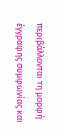περιβάλλονται τη μορφή έγγραφης συµφωνίας και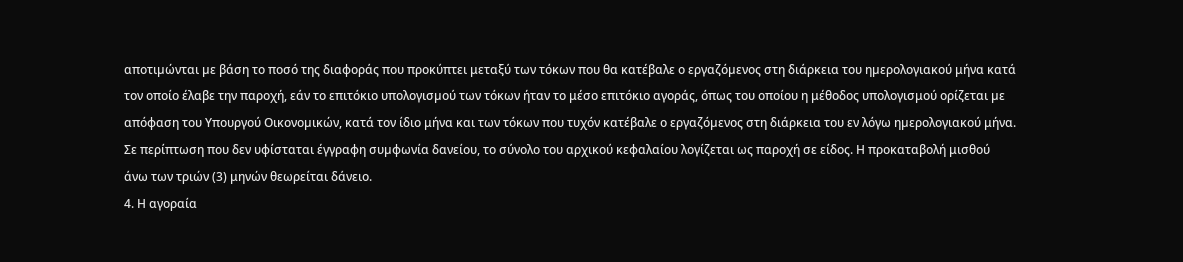αποτιµώνται µε βάση το ποσό της διαφοράς που προκύπτει μεταξύ των τόκων που θα κατέβαλε ο εργαζόµενος στη διάρκεια του ηµερολογιακού μήνα κατά τον οποίο έλαβε την παροχή, εάν το επιτόκιο υπολογισµού των τόκων ήταν το μέσο επιτόκιο αγοράς, όπως του οποίου η μέθοδος υπολογισμού ορίζεται µε απόφαση του Υπουργού Οικονοµικών, κατά τον ίδιο μήνα και των τόκων που τυχόν κατέβαλε ο εργαζόµενος στη διάρκεια του εν λόγω ηµερολογιακού μήνα. Σε περίπτωση που δεν υφίσταται έγγραφη συµφωνία δανείου, το σύνολο του αρχικού κεφαλαίου λογίζεται ως παροχή σε είδος. Η προκαταβολή μισθού άνω των τριών (3) μηνών θεωρείται δάνειο.
4. Η αγοραία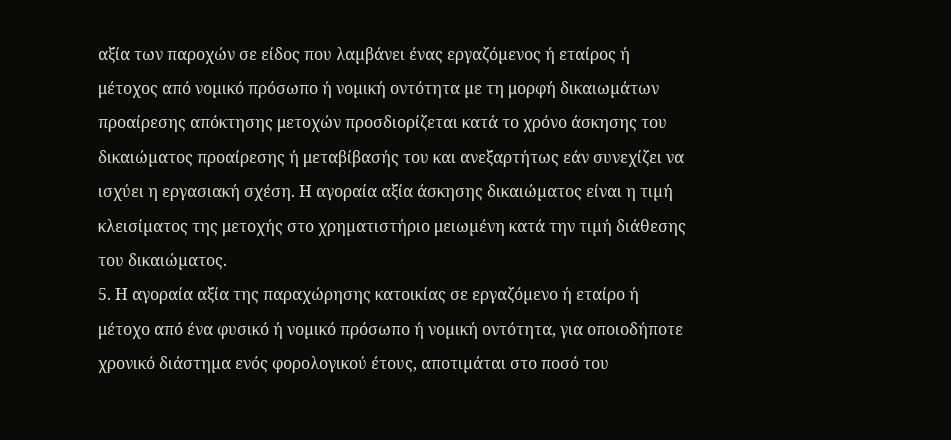αξία των παροχών σε είδος που λαµβάνει ένας εργαζόµενος ή εταίρος ή μέτοχος από νοµικό πρόσωπο ή νοµική οντότητα µε τη μορφή δικαιωµάτων προαίρεσης απόκτησης μετοχών προσδιορίζεται κατά το χρόνο άσκησης του δικαιώµατος προαίρεσης ή μεταβίβασής του και ανεξαρτήτως εάν συνεχίζει να ισχύει η εργασιακή σχέση. Η αγοραία αξία άσκησης δικαιώµατος είναι η τιµή κλεισίµατος της μετοχής στο χρηµατιστήριο μειωµένη κατά την τιµή διάθεσης του δικαιώµατος.
5. Η αγοραία αξία της παραχώρησης κατοικίας σε εργαζόµενο ή εταίρο ή μέτοχο από ένα φυσικό ή νοµικό πρόσωπο ή νοµική οντότητα, για οποιοδήποτε χρονικό διάστηµα ενός φορολογικού έτους, αποτιµάται στο ποσό του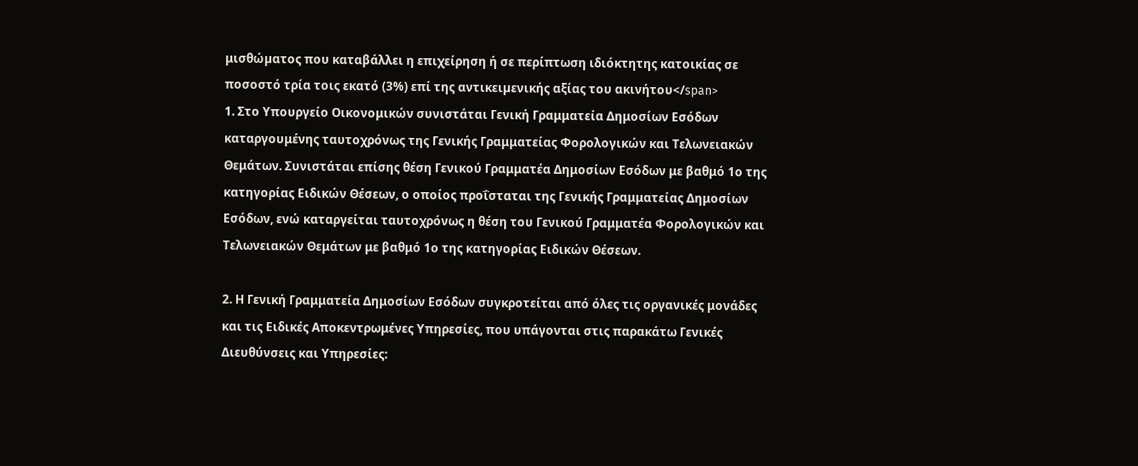μισθώµατος που καταβάλλει η επιχείρηση ή σε περίπτωση ιδιόκτητης κατοικίας σε ποσοστό τρία τοις εκατό (3%) επί της αντικειµενικής αξίας του ακινήτου</span>
1. Στο Υπουργείο Οικονομικών συνιστάται Γενική Γραμματεία Δημοσίων Εσόδων καταργουμένης ταυτοχρόνως της Γενικής Γραμματείας Φορολογικών και Τελωνειακών Θεμάτων. Συνιστάται επίσης θέση Γενικού Γραμματέα Δημοσίων Εσόδων με βαθμό 1ο της κατηγορίας Ειδικών Θέσεων, ο οποίος προΐσταται της Γενικής Γραμματείας Δημοσίων Εσόδων, ενώ καταργείται ταυτοχρόνως η θέση του Γενικού Γραμματέα Φορολογικών και Τελωνειακών Θεμάτων με βαθμό 1ο της κατηγορίας Ειδικών Θέσεων.

2. Η Γενική Γραμματεία Δημοσίων Εσόδων συγκροτείται από όλες τις οργανικές μονάδες και τις Ειδικές Αποκεντρωμένες Υπηρεσίες, που υπάγονται στις παρακάτω Γενικές Διευθύνσεις και Υπηρεσίες: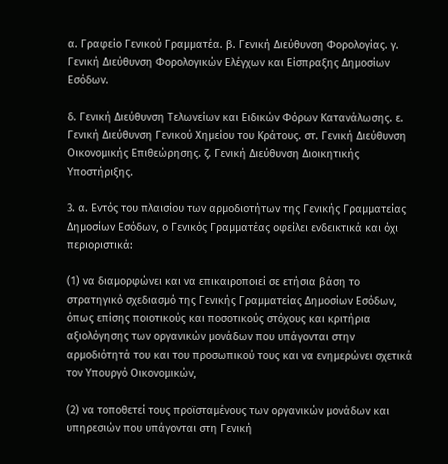α. Γραφείο Γενικού Γραμματέα. β. Γενική Διεύθυνση Φορολογίας. γ. Γενική Διεύθυνση Φορολογικών Ελέγχων και Είσπραξης Δημοσίων Εσόδων.

δ. Γενική Διεύθυνση Τελωνείων και Ειδικών Φόρων Κατανάλωσης. ε. Γενική Διεύθυνση Γενικού Χημείου του Κράτους. στ. Γενική Διεύθυνση Οικονομικής Επιθεώρησης. ζ. Γενική Διεύθυνση Διοικητικής Υποστήριξης.

3. α. Εντός του πλαισίου των αρμοδιοτήτων της Γενικής Γραμματείας Δημοσίων Εσόδων, ο Γενικός Γραμματέας οφείλει ενδεικτικά και όχι περιοριστικά:

(1) να διαμορφώνει και να επικαιροποιεί σε ετήσια βάση το στρατηγικό σχεδιασμό της Γενικής Γραμματείας Δημοσίων Εσόδων, όπως επίσης ποιοτικούς και ποσοτικούς στόχους και κριτήρια αξιολόγησης των οργανικών μονάδων που υπάγονται στην αρμοδιότητά του και του προσωπικού τους και να ενημερώνει σχετικά τον Υπουργό Οικονομικών,

(2) να τοποθετεί τους προϊσταμένους των οργανικών μονάδων και υπηρεσιών που υπάγονται στη Γενική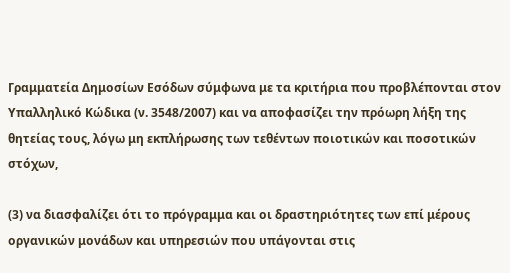Γραμματεία Δημοσίων Εσόδων σύμφωνα με τα κριτήρια που προβλέπονται στον Υπαλληλικό Κώδικα (ν. 3548/2007) και να αποφασίζει την πρόωρη λήξη της θητείας τους, λόγω μη εκπλήρωσης των τεθέντων ποιοτικών και ποσοτικών στόχων,

(3) να διασφαλίζει ότι το πρόγραμμα και οι δραστηριότητες των επί μέρους οργανικών μονάδων και υπηρεσιών που υπάγονται στις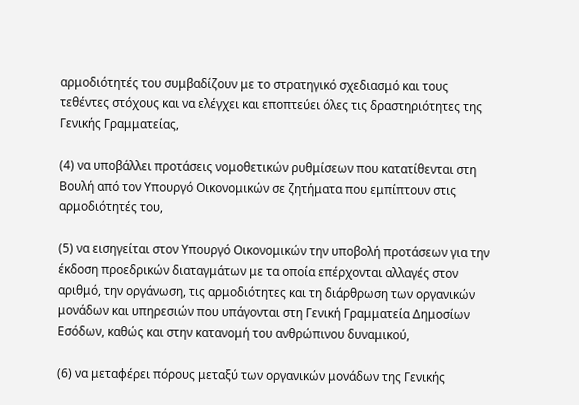αρμοδιότητές του συμβαδίζουν με το στρατηγικό σχεδιασμό και τους τεθέντες στόχους και να ελέγχει και εποπτεύει όλες τις δραστηριότητες της Γενικής Γραμματείας,

(4) να υποβάλλει προτάσεις νομοθετικών ρυθμίσεων που κατατίθενται στη Βουλή από τον Υπουργό Οικονομικών σε ζητήματα που εμπίπτουν στις αρμοδιότητές του,

(5) να εισηγείται στον Υπουργό Οικονομικών την υποβολή προτάσεων για την έκδοση προεδρικών διαταγμάτων με τα οποία επέρχονται αλλαγές στον αριθμό, την οργάνωση, τις αρμοδιότητες και τη διάρθρωση των οργανικών μονάδων και υπηρεσιών που υπάγονται στη Γενική Γραμματεία Δημοσίων Εσόδων, καθώς και στην κατανομή του ανθρώπινου δυναμικού,

(6) να μεταφέρει πόρους μεταξύ των οργανικών μονάδων της Γενικής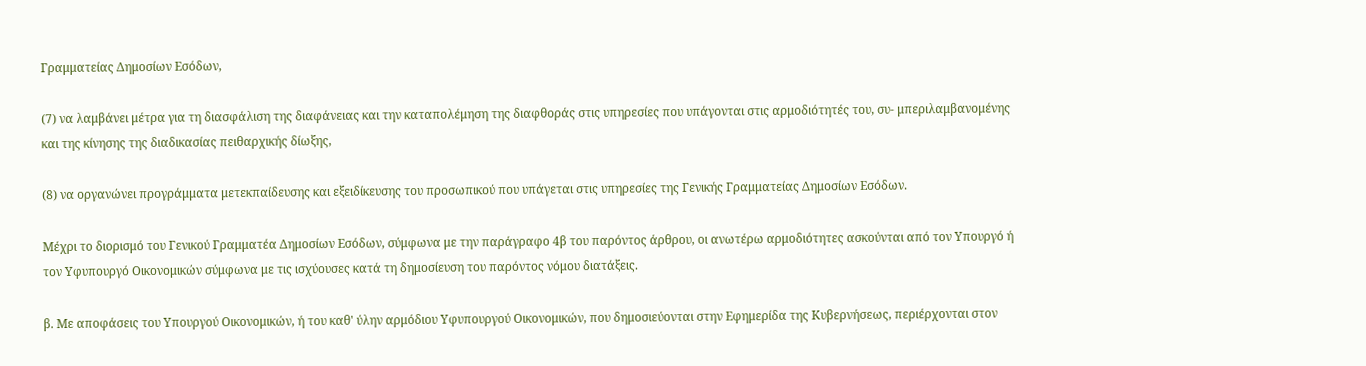Γραμματείας Δημοσίων Εσόδων,

(7) να λαμβάνει μέτρα για τη διασφάλιση της διαφάνειας και την καταπολέμηση της διαφθοράς στις υπηρεσίες που υπάγονται στις αρμοδιότητές του, συ- μπεριλαμβανομένης και της κίνησης της διαδικασίας πειθαρχικής δίωξης,

(8) να οργανώνει προγράμματα μετεκπαίδευσης και εξειδίκευσης του προσωπικού που υπάγεται στις υπηρεσίες της Γενικής Γραμματείας Δημοσίων Εσόδων.

Μέχρι το διορισμό του Γενικού Γραμματέα Δημοσίων Εσόδων, σύμφωνα με την παράγραφο 4β του παρόντος άρθρου, οι ανωτέρω αρμοδιότητες ασκούνται από τον Υπουργό ή τον Υφυπουργό Οικονομικών σύμφωνα με τις ισχύουσες κατά τη δημοσίευση του παρόντος νόμου διατάξεις.

β. Με αποφάσεις του Υπουργού Οικονομικών, ή του καθ' ύλην αρμόδιου Υφυπουργού Οικονομικών, που δημοσιεύονται στην Εφημερίδα της Κυβερνήσεως, περιέρχονται στον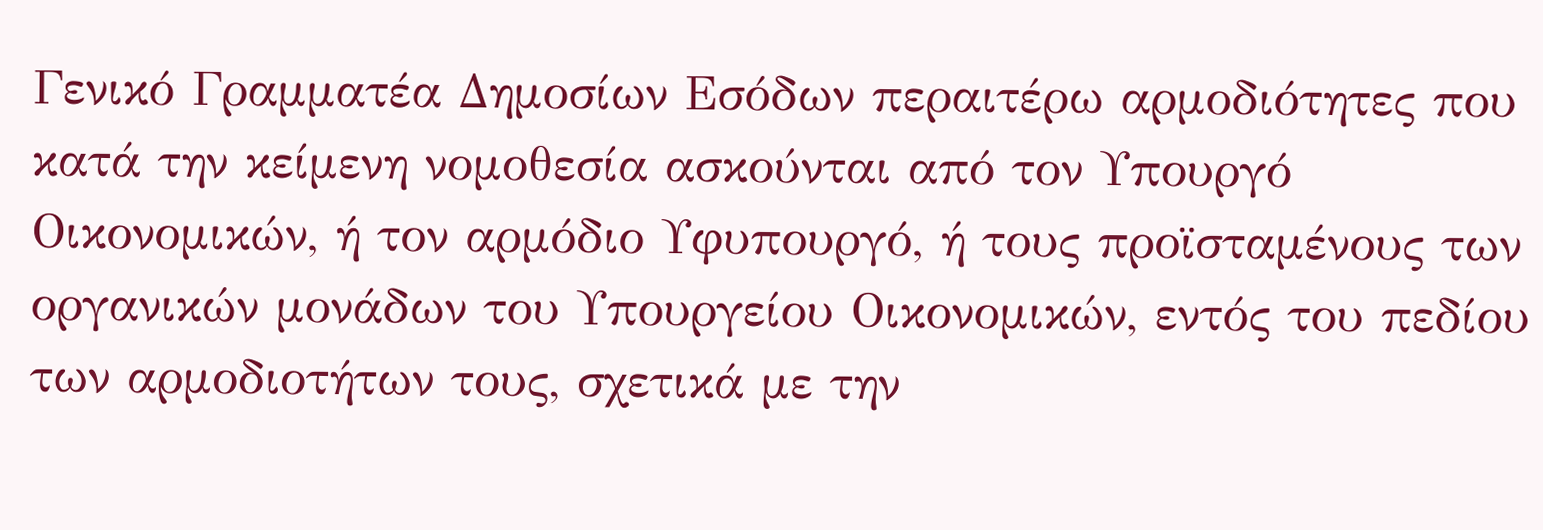Γενικό Γραμματέα Δημοσίων Εσόδων περαιτέρω αρμοδιότητες που κατά την κείμενη νομοθεσία ασκούνται από τον Υπουργό Οικονομικών, ή τον αρμόδιο Υφυπουργό, ή τους προϊσταμένους των οργανικών μονάδων του Υπουργείου Οικονομικών, εντός του πεδίου των αρμοδιοτήτων τους, σχετικά με την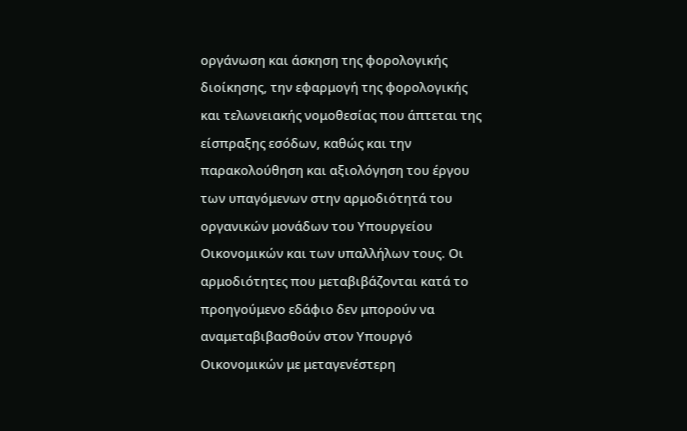οργάνωση και άσκηση της φορολογικής διοίκησης, την εφαρμογή της φορολογικής και τελωνειακής νομοθεσίας που άπτεται της είσπραξης εσόδων, καθώς και την παρακολούθηση και αξιολόγηση του έργου των υπαγόμενων στην αρμοδιότητά του οργανικών μονάδων του Υπουργείου Οικονομικών και των υπαλλήλων τους. Οι αρμοδιότητες που μεταβιβάζονται κατά το προηγούμενο εδάφιο δεν μπορούν να αναμεταβιβασθούν στον Υπουργό Οικονομικών με μεταγενέστερη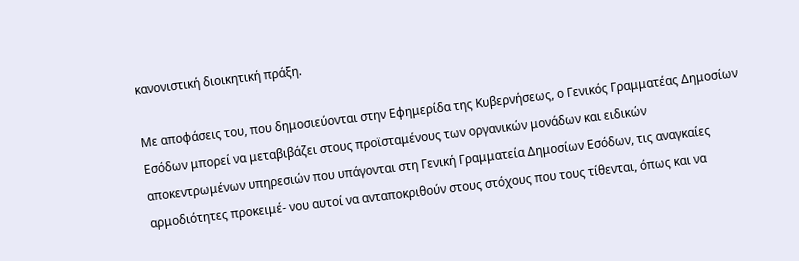κανονιστική διοικητική πράξη.

Με αποφάσεις του, που δημοσιεύονται στην Εφημερίδα της Κυβερνήσεως, ο Γενικός Γραμματέας Δημοσίων Εσόδων μπορεί να μεταβιβάζει στους προϊσταμένους των οργανικών μονάδων και ειδικών αποκεντρωμένων υπηρεσιών που υπάγονται στη Γενική Γραμματεία Δημοσίων Εσόδων, τις αναγκαίες αρμοδιότητες προκειμέ- νου αυτοί να ανταποκριθούν στους στόχους που τους τίθενται, όπως και να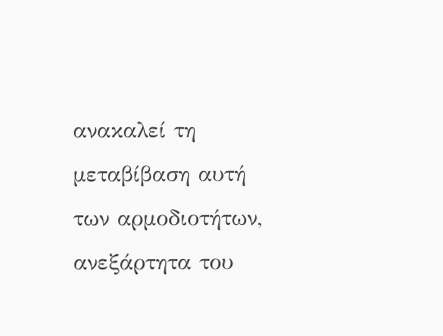ανακαλεί τη μεταβίβαση αυτή των αρμοδιοτήτων, ανεξάρτητα του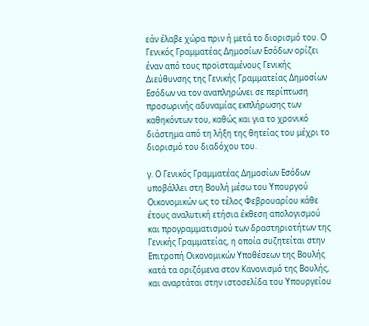εάν έλαβε χώρα πριν ή μετά το διορισμό του. Ο Γενικός Γραμματέας Δημοσίων Εσόδων ορίζει έναν από τους προϊσταμένους Γενικής Διεύθυνσης της Γενικής Γραμματείας Δημοσίων Εσόδων να τον αναπληρώνει σε περίπτωση προσωρινής αδυναμίας εκπλήρωσης των καθηκόντων του, καθώς και για το χρονικό διάστημα από τη λήξη της θητείας του μέχρι το διορισμό του διαδόχου του.

γ. Ο Γενικός Γραμματέας Δημοσίων Εσόδων υποβάλλει στη Βουλή μέσω του Υπουργού Οικονομικών ως το τέλος Φεβρουαρίου κάθε έτους αναλυτική ετήσια έκθεση απολογισμού και προγραμματισμού των δραστηριοτήτων της Γενικής Γραμματείας, η οποία συζητείται στην Επιτροπή Οικονομικών Υποθέσεων της Βουλής κατά τα οριζόμενα στον Κανονισμό της Βουλής, και αναρτάται στην ιστοσελίδα του Υπουργείου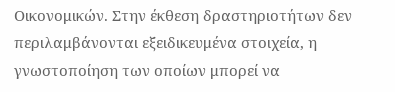Οικονομικών. Στην έκθεση δραστηριοτήτων δεν περιλαμβάνονται εξειδικευμένα στοιχεία, η γνωστοποίηση των οποίων μπορεί να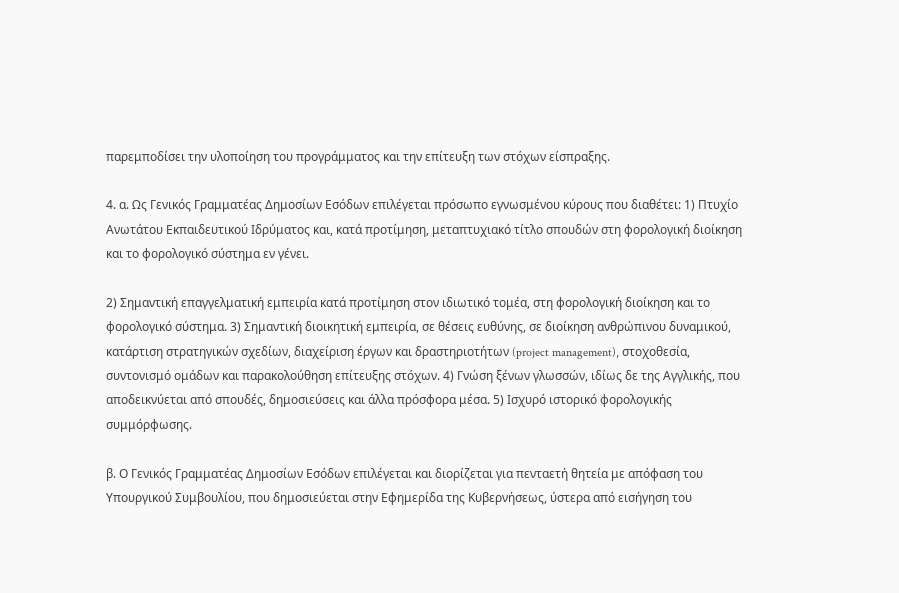παρεμποδίσει την υλοποίηση του προγράμματος και την επίτευξη των στόχων είσπραξης.

4. α. Ως Γενικός Γραμματέας Δημοσίων Εσόδων επιλέγεται πρόσωπο εγνωσμένου κύρους που διαθέτει: 1) Πτυχίο Ανωτάτου Εκπαιδευτικού Ιδρύματος και, κατά προτίμηση, μεταπτυχιακό τίτλο σπουδών στη φορολογική διοίκηση και το φορολογικό σύστημα εν γένει.

2) Σημαντική επαγγελματική εμπειρία κατά προτίμηση στον ιδιωτικό τομέα, στη φορολογική διοίκηση και το φορολογικό σύστημα. 3) Σημαντική διοικητική εμπειρία, σε θέσεις ευθύνης, σε διοίκηση ανθρώπινου δυναμικού, κατάρτιση στρατηγικών σχεδίων, διαχείριση έργων και δραστηριοτήτων (project management), στοχοθεσία, συντονισμό ομάδων και παρακολούθηση επίτευξης στόχων. 4) Γνώση ξένων γλωσσών, ιδίως δε της Αγγλικής, που αποδεικνύεται από σπουδές, δημοσιεύσεις και άλλα πρόσφορα μέσα. 5) Ισχυρό ιστορικό φορολογικής συμμόρφωσης.

β. Ο Γενικός Γραμματέας Δημοσίων Εσόδων επιλέγεται και διορίζεται για πενταετή θητεία με απόφαση του Υπουργικού Συμβουλίου, που δημοσιεύεται στην Εφημερίδα της Κυβερνήσεως, ύστερα από εισήγηση του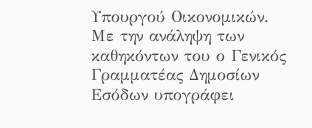Υπουργού Οικονομικών. Με την ανάληψη των καθηκόντων του ο Γενικός Γραμματέας Δημοσίων Εσόδων υπογράφει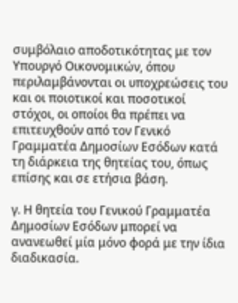συμβόλαιο αποδοτικότητας με τον Υπουργό Οικονομικών, όπου περιλαμβάνονται οι υποχρεώσεις του και οι ποιοτικοί και ποσοτικοί στόχοι, οι οποίοι θα πρέπει να επιτευχθούν από τον Γενικό Γραμματέα Δημοσίων Εσόδων κατά τη διάρκεια της θητείας του, όπως επίσης και σε ετήσια βάση.

γ. Η θητεία του Γενικού Γραμματέα Δημοσίων Εσόδων μπορεί να ανανεωθεί μία μόνο φορά με την ίδια διαδικασία.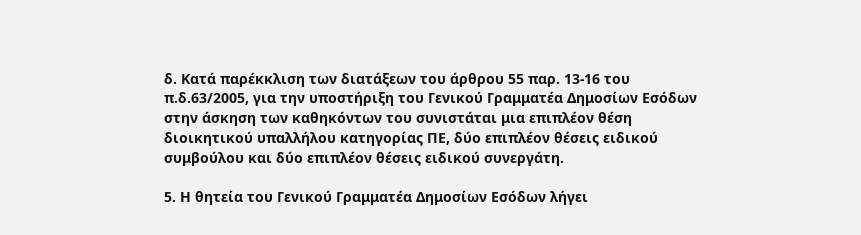δ. Κατά παρέκκλιση των διατάξεων του άρθρου 55 παρ. 13-16 του π.δ.63/2005, για την υποστήριξη του Γενικού Γραμματέα Δημοσίων Εσόδων στην άσκηση των καθηκόντων του συνιστάται μια επιπλέον θέση διοικητικού υπαλλήλου κατηγορίας ΠΕ, δύο επιπλέον θέσεις ειδικού συμβούλου και δύο επιπλέον θέσεις ειδικού συνεργάτη.

5. Η θητεία του Γενικού Γραμματέα Δημοσίων Εσόδων λήγει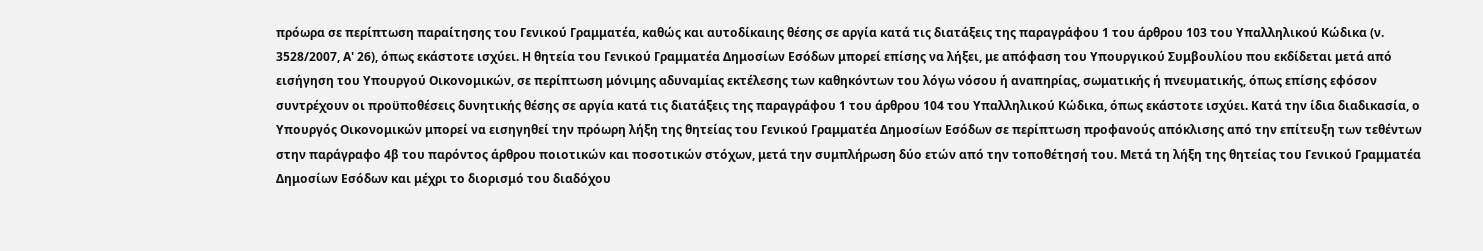πρόωρα σε περίπτωση παραίτησης του Γενικού Γραμματέα, καθώς και αυτοδίκαιης θέσης σε αργία κατά τις διατάξεις της παραγράφου 1 του άρθρου 103 του Υπαλληλικού Κώδικα (ν. 3528/2007, Α' 26), όπως εκάστοτε ισχύει. Η θητεία του Γενικού Γραμματέα Δημοσίων Εσόδων μπορεί επίσης να λήξει, με απόφαση του Υπουργικού Συμβουλίου που εκδίδεται μετά από εισήγηση του Υπουργού Οικονομικών, σε περίπτωση μόνιμης αδυναμίας εκτέλεσης των καθηκόντων του λόγω νόσου ή αναπηρίας, σωματικής ή πνευματικής, όπως επίσης εφόσον συντρέχουν οι προϋποθέσεις δυνητικής θέσης σε αργία κατά τις διατάξεις της παραγράφου 1 του άρθρου 104 του Υπαλληλικού Κώδικα, όπως εκάστοτε ισχύει. Κατά την ίδια διαδικασία, ο Υπουργός Οικονομικών μπορεί να εισηγηθεί την πρόωρη λήξη της θητείας του Γενικού Γραμματέα Δημοσίων Εσόδων σε περίπτωση προφανούς απόκλισης από την επίτευξη των τεθέντων στην παράγραφο 4β του παρόντος άρθρου ποιοτικών και ποσοτικών στόχων, μετά την συμπλήρωση δύο ετών από την τοποθέτησή του. Μετά τη λήξη της θητείας του Γενικού Γραμματέα Δημοσίων Εσόδων και μέχρι το διορισμό του διαδόχου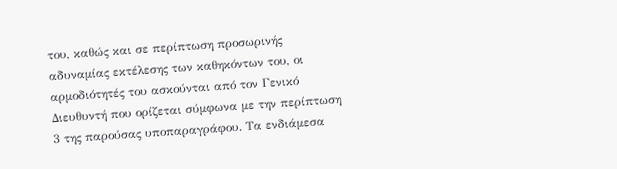του, καθώς και σε περίπτωση προσωρινής αδυναμίας εκτέλεσης των καθηκόντων του, οι αρμοδιότητές του ασκούνται από τον Γενικό Διευθυντή που ορίζεται σύμφωνα με την περίπτωση 3 της παρούσας υποπαραγράφου. Τα ενδιάμεσα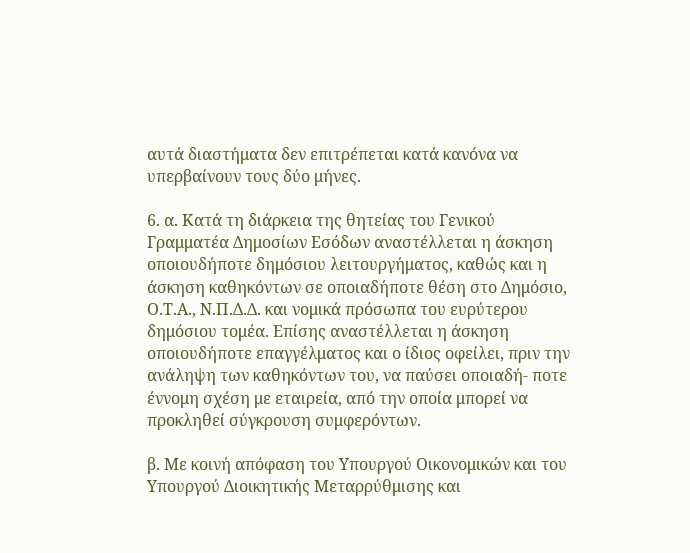αυτά διαστήματα δεν επιτρέπεται κατά κανόνα να υπερβαίνουν τους δύο μήνες.

6. α. Κατά τη διάρκεια της θητείας του Γενικού Γραμματέα Δημοσίων Εσόδων αναστέλλεται η άσκηση οποιουδήποτε δημόσιου λειτουργήματος, καθώς και η άσκηση καθηκόντων σε οποιαδήποτε θέση στο Δημόσιο, Ο.Τ.Α., Ν.Π.Δ.Δ. και νομικά πρόσωπα του ευρύτερου δημόσιου τομέα. Επίσης αναστέλλεται η άσκηση οποιουδήποτε επαγγέλματος και ο ίδιος οφείλει, πριν την ανάληψη των καθηκόντων του, να παύσει οποιαδή- ποτε έννομη σχέση με εταιρεία, από την οποία μπορεί να προκληθεί σύγκρουση συμφερόντων.

β. Με κοινή απόφαση του Υπουργού Οικονομικών και του Υπουργού Διοικητικής Μεταρρύθμισης και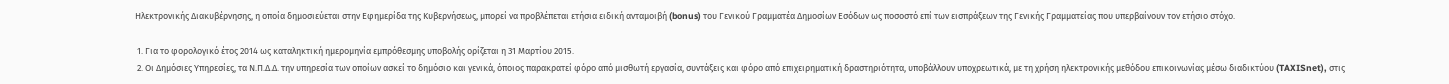Ηλεκτρονικής Διακυβέρνησης, η οποία δημοσιεύεται στην Εφημερίδα της Κυβερνήσεως, μπορεί να προβλέπεται ετήσια ειδική ανταμοιβή (bonus) του Γενικού Γραμματέα Δημοσίων Εσόδων ως ποσοστό επί των εισπράξεων της Γενικής Γραμματείας που υπερβαίνουν τον ετήσιο στόχο.

 1. Για το φορολογικό έτος 2014 ως καταληκτική ημερομηνία εμπρόθεσμης υποβολής ορίζεται η 31 Μαρτίου 2015.
 2. Οι Δημόσιες Υπηρεσίες, τα Ν.Π.Δ.Δ. την υπηρεσία των οποίων ασκεί το δημόσιο και γενικά, όποιος παρακρατεί φόρο από μισθωτή εργασία, συντάξεις και φόρο από επιχειρηματική δραστηριότητα, υποβάλλουν υποχρεωτικά, με τη χρήση ηλεκτρονικής μεθόδου επικοινωνίας μέσω διαδικτύου (TAXISnet), στις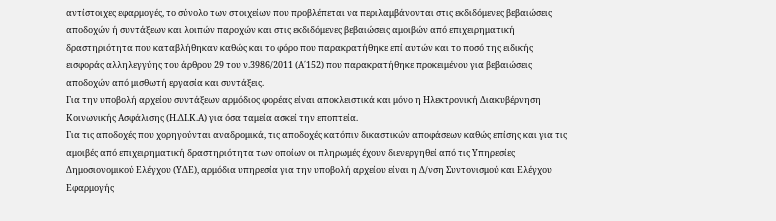αντίστοιχες εφαρμογές, το σύνολο των στοιχείων που προβλέπεται να περιλαμβάνονται στις εκδιδόμενες βεβαιώσεις αποδοχών ή συντάξεων και λοιπών παροχών και στις εκδιδόμενες βεβαιώσεις αμοιβών από επιχειρηματική δραστηριότητα που καταβλήθηκαν καθώς και το φόρο που παρακρατήθηκε επί αυτών και το ποσό της ειδικής εισφοράς αλληλεγγύης του άρθρου 29 του ν.3986/2011 (Α΄152) που παρακρατήθηκε προκειμένου για βεβαιώσεις αποδοχών από μισθωτή εργασία και συντάξεις.
Για την υποβολή αρχείου συντάξεων αρμόδιος φορέας είναι αποκλειστικά και μόνο η Ηλεκτρονική Διακυβέρνηση Κοινωνικής Ασφάλισης (Η.ΔΙ.Κ.Α) για όσα ταμεία ασκεί την εποπτεία.
Για τις αποδοχές που χορηγούνται αναδρομικά, τις αποδοχές κατόπιν δικαστικών αποφάσεων καθώς επίσης και για τις αμοιβές από επιχειρηματική δραστηριότητα των οποίων οι πληρωμές έχουν διενεργηθεί από τις Υπηρεσίες Δημοσιονομικού Ελέγχου (ΥΔΕ), αρμόδια υπηρεσία για την υποβολή αρχείου είναι η Δ/νση Συντονισμού και Ελέγχου Εφαρμογής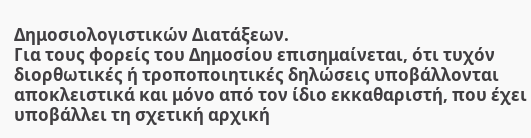Δημοσιολογιστικών Διατάξεων.
Για τους φορείς του Δημοσίου επισημαίνεται, ότι τυχόν διορθωτικές ή τροποποιητικές δηλώσεις υποβάλλονται αποκλειστικά και μόνο από τον ίδιο εκκαθαριστή, που έχει υποβάλλει τη σχετική αρχική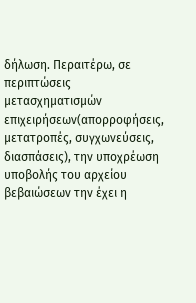δήλωση. Περαιτέρω, σε περιπτώσεις μετασχηματισμών επιχειρήσεων(απορροφήσεις, μετατροπές, συγχωνεύσεις, διασπάσεις), την υποχρέωση υποβολής του αρχείου βεβαιώσεων την έχει η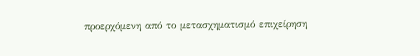προερχόμενη από το μετασχηματισμό επιχείρηση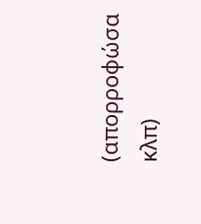(απορροφώσα κλπ)